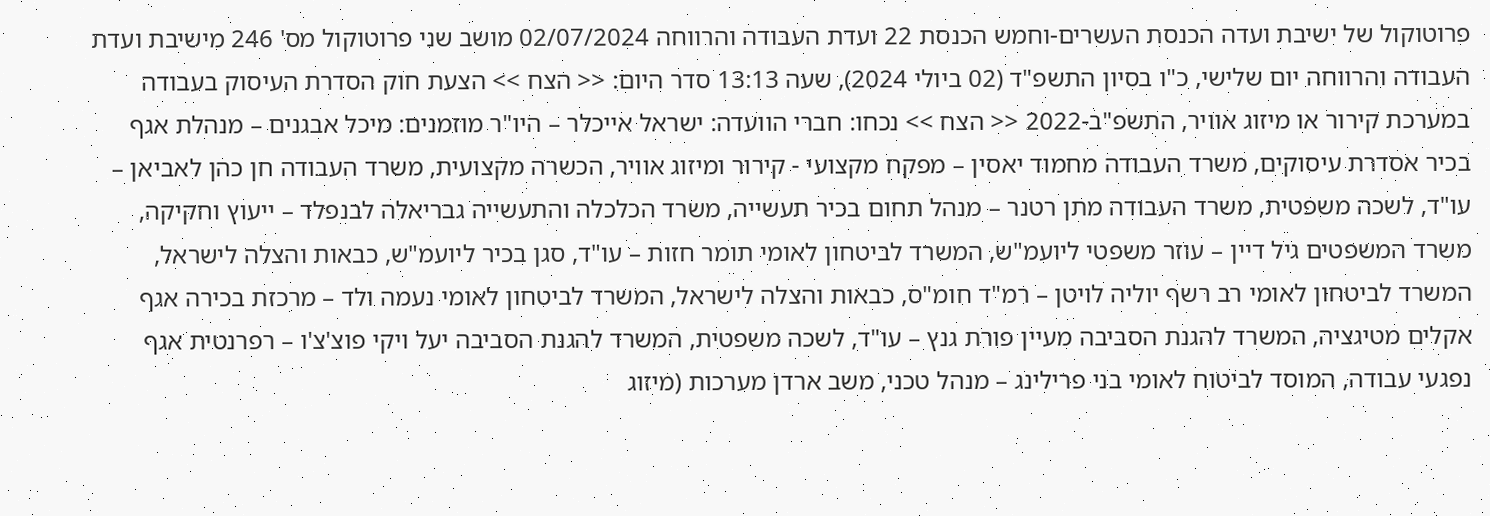פרוטוקול של ישיבת ועדה הכנסת העשרים-וחמש הכנסת 22 ועדת העבודה והרווחה 02/07/2024 מושב שני פרוטוקול מס' 246 מישיבת ועדת העבודה והרווחה יום שלישי, כ"ו בסיון התשפ"ד (02 ביולי 2024), שעה 13:13 סדר היום: << הצח >> הצעת חוק הסדרת העיסוק בעבודה במערכת קירור או מיזוג אוויר, התשפ"ב-2022 << הצח >> נכחו: חברי הוועדה: ישראל אייכלר – היו"ר מוזמנים: מיכל אבגנים – מנהלת אגף בכיר אסדרת עיסוקים, משרד העבודה מחמוד יאסין – מפקח מקצועי - קירור ומיזוג אוויר, הכשרה מקצועית, משרד העבודה חן כהן לאביאן – עו"ד, לשכה משפטית, משרד העבודה מתן רטנר – מנהל תחום בכיר תעשייה, משרד הכלכלה והתעשייה גבריאלה לבנפלד – ייעוץ וחקיקה, משרד המשפטים גיל דיין – עוזר משפטי ליועמ"ש, המשרד לביטחון לאומי תומר חזות – עו"ד, סגן בכיר ליועמ"ש, כבאות והצלה לישראל, המשרד לביטחון לאומי רב רשף יוליה לויטן – רמ"ד חומ"ס, כבאות והצלה לישראל, המשרד לביטחון לאומי נעמה ולד – מרכזת בכירה אגף אקלים מטיגציה, המשרד להגנת הסביבה מעיין פורת גנץ – עו"ד, לשכה משפטית, המשרד להגנת הסביבה יעל ויקי פוצ'צ'ו – רפרנטית אגף נפגעי עבודה, המוסד לביטוח לאומי בני פרילינג – מנהל טכני, משב ארדן מערכות (מיזוג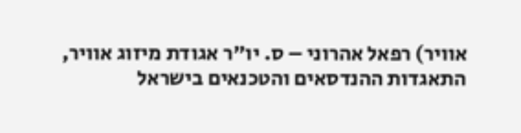אוויר) רפאל אהרוני – ס. יו"ר אגודת מיזוג אוויר, התאגדות ההנדסאים והטכנאים בישראל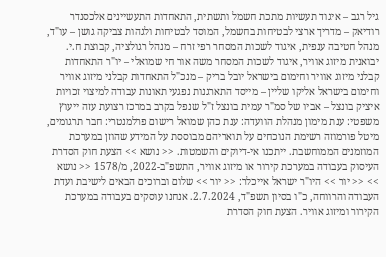גיל רגב – איגוד תעשיות מתכת חשמל ותשתית, התאחדות התעשיינים אלכסנדר רודיאק – מדריך ארצי לבטיחות בחשמל, המוסד לבטיחות ולגהות צביקה גושן – עו"ד, מנהל חטיבה ענפית, איגוד לשכות המסחר רפי זרח – מנהל רגולציה, קבוצת ח.י. יבואנית מיזוג אוויר, איגוד לשכות המסחר משה אור חי שמואלי – יו"ר התאחדות קבלני מיזוג אוויר וחימום בישראל יובל בריק – מנכ"ל התאחדות קבלני מיזוג אוויר וחימום בישראל אליקו שליין – מייסד התארגנות נפגעי תאונות עבודה למיצוי זכויות איציק בונצל – אביו של סמ"ר עמית בונצל ז"ל שנפל בקרב במרכז רצועת עזה ייעוץ משפטי: ענת מימון מנהלת הוועדה: ענת כהן שמואל רישום פרלמנטרי: חבר תרגומים, מיטל פורמוזה רשימת הנוכחים על תואריהם מבוססת על המידע שהוזן במערכת המוזמנים הממוחשבת. ייתכנו אי-דיוקים והשמטות. << נושא >> הצעת חוק הסדרת העיסוק בעבודה במערכת קירור או מיזוג אוויר, התשפ"ב-2022, מ/1578 << נושא >> << יור >> היו"ר ישראל אייכלר: << יור >> שלום וברוכים הבאים לישיבת ועדת העבודה והרווחה, כ"ו בסיון תשפ"ד, 2.7.2024. אנחנו עוסקים בעבודה במערכת הקירור ומיזוג אוויר. הצעת חוק הסדרת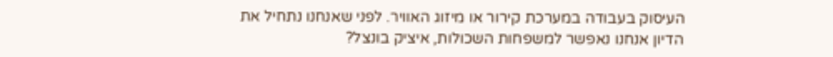העיסוק בעבודה במערכת קירור או מיזוג האוויר. לפני שאנחנו נתחיל את הדיון אנחנו נאפשר למשפחות השכולות, איציק בונצל?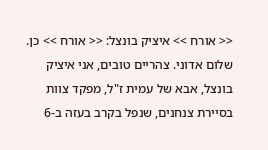<< אורח >> איציק בונצל: << אורח >> כן. שלום אדוני. צהריים טובים, אני איציק בונצל, אבא של עמית ז"ל, מפקד צוות בסיירת צנחנים, שנפל בקרב בעזה ב-6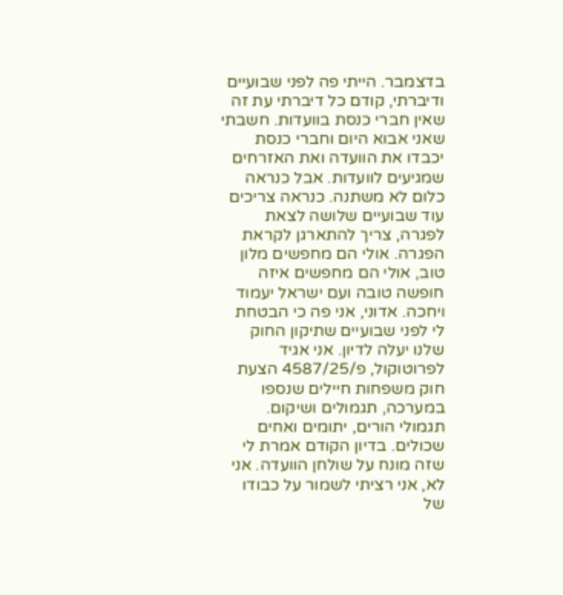בדצמבר. הייתי פה לפני שבועיים ודיברתי, קודם כל דיברתי עת זה שאין חברי כנסת בוועדות. חשבתי שאני אבוא היום וחברי כנסת יכבדו את הוועדה ואת האזרחים שמגיעים לוועדות. אבל כנראה כלום לא משתנה. כנראה צריכים עוד שבועיים שלושה לצאת לפגרה, צריך להתארגן לקראת הפגרה. אולי הם מחפשים מלון טוב, אולי הם מחפשים איזה חופשה טובה ועם ישראל יעמוד ויחכה. אדוני, אני פה כי הבטחת לי לפני שבועיים שתיקון החוק שלנו יעלה לדיון. אני אגיד לפרוטוקול, פ/4587/25 הצעת חוק משפחות חיילים שנספו במערכה, תגמולים ושיקום. תגמולי הורים, יתומים ואחים שכולים. בדיון הקודם אמרת לי שזה מונח על שולחן הוועדה. אני לא, אני רציתי לשמור על כבודו של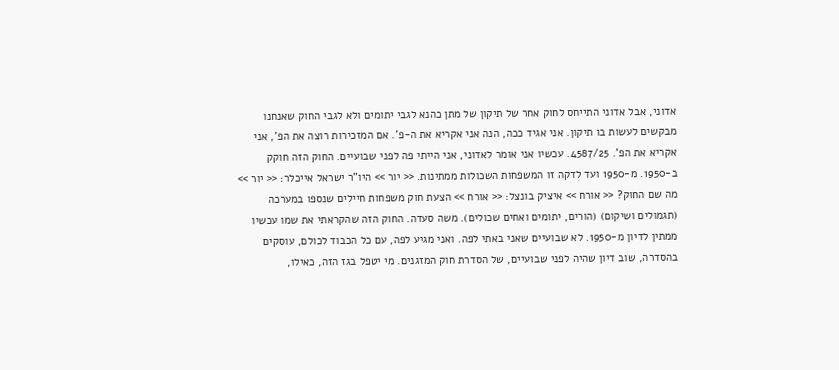אדוני, אבל אדוני התייחס לחוק אחר של תיקון של מתן כהנא לגבי יתומים ולא לגבי החוק שאנחנו מבקשים לעשות בו תיקון. אני אגיד ככה, הנה אני אקריא את ה-פ'. אם המזכירות רוצה את הפ', אני אקריא את הפ'. 4587/25. עכשיו אני אומר לאדוני, אני הייתי פה לפני שבועיים. החוק הזה חוקק ב-1950. מ-1950 ועד לדקה זו המשפחות השכולות ממתינות. << יור >> היו"ר ישראל אייכלר: << יור >> מה שם החוק? << אורח >> איציק בונצל: << אורח >> הצעת חוק משפחות חיילים שנספו במערכה (תגמולים ושיקום) (הורים, יתומים ואחים שכולים). משה סעדה. החוק הזה שהקראתי את שמו עכשיו ממתין לדיון מ-1950. לא שבועיים שאני באתי לפה. ואני מגיע לפה, עם כל הכבוד לכולם, עוסקים בהסדרה, שוב דיון שהיה לפני שבועיים, של הסדרת חוק המזגנים. מי יטפל בגז הזה, כאילו,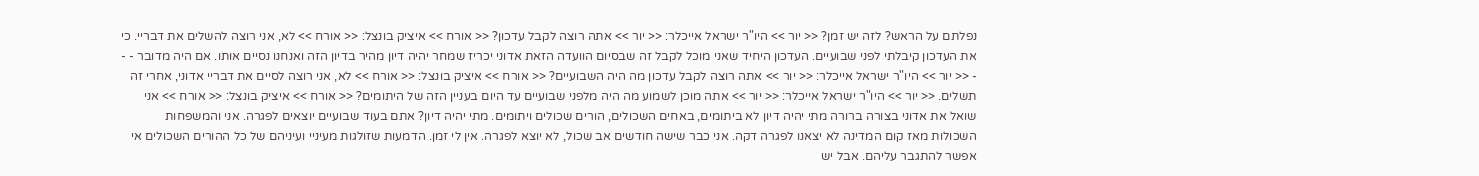נפלתם על הראש? לזה יש זמן? << יור >> היו"ר ישראל אייכלר: << יור >> אתה רוצה לקבל עדכון? << אורח >> איציק בונצל: << אורח >> לא, אני רוצה להשלים את דבריי. כי את העדכון קיבלתי לפני שבועיים. העדכון היחיד שאני מוכל לקבל זה שבסיום הוועדה הזאת אדוני יכריז שמחר יהיה דיון מהיר בדיון הזה ואנחנו נסיים אותו. אם היה מדובר - - - << יור >> היו"ר ישראל אייכלר: << יור >> אתה רוצה לקבל עדכון מה היה השבועיים? << אורח >> איציק בונצל: << אורח >> לא, אני רוצה לסיים את דבריי אדוני, אחרי זה תשלים. << יור >> היו"ר ישראל אייכלר: << יור >> אתה מוכן לשמוע מה היה מלפני שבועיים עד היום בעניין הזה של היתומים? << אורח >> איציק בונצל: << אורח >> אני שואל את אדוני בצורה ברורה מתי יהיה דיון לא ביתומים, באחים השכולים, הורים שכולים ויתומים. מתי יהיה דיון? אתם בעוד שבועיים יוצאים לפגרה. אני והמשפחות השכולות מאז קום המדינה לא יצאנו לפגרה דקה. אני כבר שישה חודשים אב שכול, לא יוצא לפגרה. אין לי זמן. הדמעות שזולגות מעיניי ועיניהם של כל ההורים השכולים אי אפשר להתגבר עליהם. אבל יש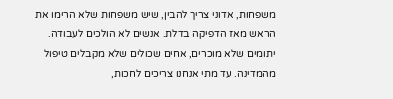משפחות, אדוני צריך להבין, שיש משפחות שלא הרימו את הראש מאז הדפיקה בדלת. אנשים לא הולכים לעבודה. יתומים שלא מוכרים, אחים שכולים שלא מקבלים טיפול מהמדינה. עד מתי אנחנו צריכים לחכות,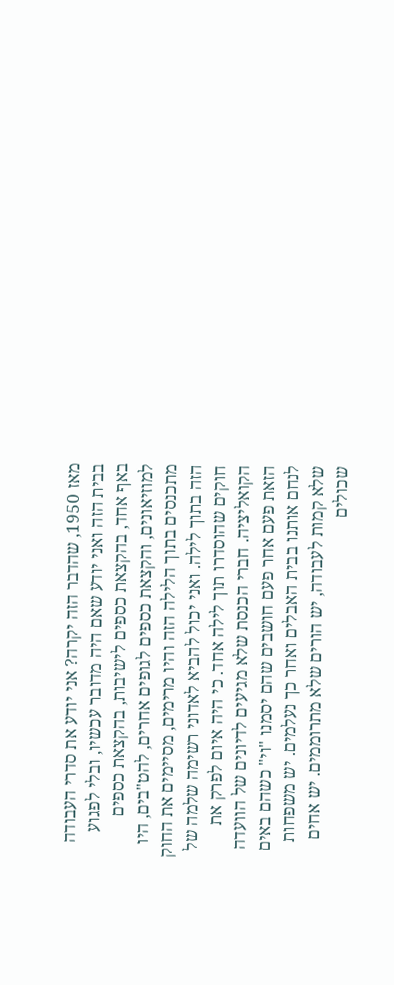מאז 1950, שהדבר הזה יקרה? אני יודע את סדרי העבודה בבית הזה ואני יודע שאם היה מדובר עכשיו, ובלי לפגוע באף אחד, בהקצאת כספים לישיבות, בהקצאת כספים למוזיאונים, והקצאת כספים לגופים אחרים, להט"בים, היו מתכנסים בתוך הלילה הזה והיו מרימים, מסיימים את החוק הזה בתוך לילה. ואני יכול להביא לאדוני רשימה שלמה של חוקים שהוסדרו תוך לילה אחד. כי היה איום לפרק את הקואליציה. חברי הכנסת שלא מגיעים לדיונים של הוועדה הזאת פעם אחר פעם חושבים שהם יסמנו "וי" כשהם באים לנחם אותנו בבית האבלים ואחר כך נעלמים. יש משפחות שלא קמות לעבודה, יש הורים שלא מתרוממים. יש אחים שכולים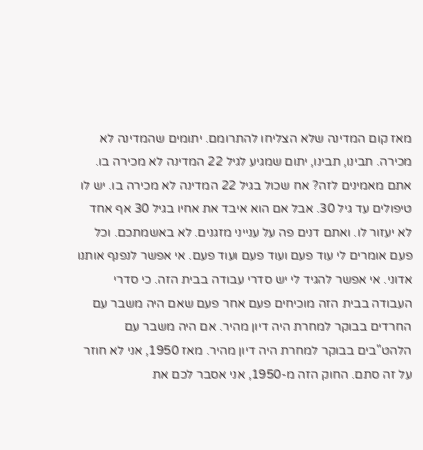מאז קום המדינה שלא הצליחו להתרומם. יתומים שהמדינה לא מכירה. תבינו, תבינו, יתום שמגיע לגיל 22 המדינה לא מכירה בו. אתם מאמינים לזה? אח שכול בגיל 22 המדינה לא מכירה בו. יש לו טיפולים עד גיל 30. אבל אם הוא איבד את אחיו בגיל 30 אף אחד לא יעזור לו. ואתם דנים פה על ענייני מזגנים. לא באשמתכם. וכל פעם אומרים לי עוד פעם ועוד פעם ועוד פעם. אי אפשר לנפנף אותנו אדוני. אי אפשר להגיד לי יש סדרי עבודה בבית הזה. כי סדרי העבודה בבית הזה מוכיחים פעם אחר פעם שאם היה משבר עם החרדים בבוקר למחרת היה דיון מהיר. אם היה משבר עם הלהט"בים בבוקר למחרת היה דיון מהיר. מאז 1950, אני לא חוזר על זה סתם. החוק הזה מ-1950, אני אסבר לכם את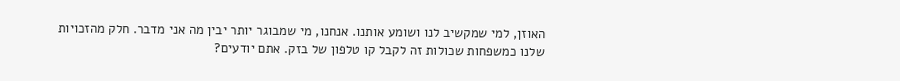האוזן, למי שמקשיב לנו ושומע אותנו. אנחנו, מי שמבוגר יותר יבין מה אני מדבר. חלק מהזכויות שלנו כמשפחות שכולות זה לקבל קו טלפון של בזק. אתם יודעים?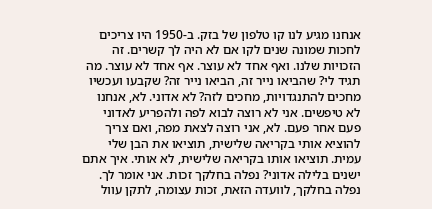אנחנו מגיע לנו קו טלפון של בזק. ב-1950 היו צריכים לחכות שמונה שנים לקו אם לא היה לך קשרים. זה הזכויות שלנו. ואף אחד לא עוצר. אף אחד לא עוצר. מה תגיד לי? שהביאו נייר זה, הביאו נייר זה? שקבעו ועכשיו מחכים להתנגדויות, מחכים לזה? לא אדוני. לא, אנחנו לא טיפשים. אני לא רוצה לבוא לפה ולהפריע לאדוני פעם אחר פעם. לא, אני רוצה לצאת מפה, ואם צריך להוציא אותי בקריאה שלישית, תוציאו את הבן שלי עמית. תוציאו אותו בקריאה שלישית, לא אותי. איך אתם ישנים בלילה אדוני? נפלה בחלקך זכות. אני אומר לך. נפלה בחלקך, לוועדה הזאת, זכות עצומה, לתקן עוול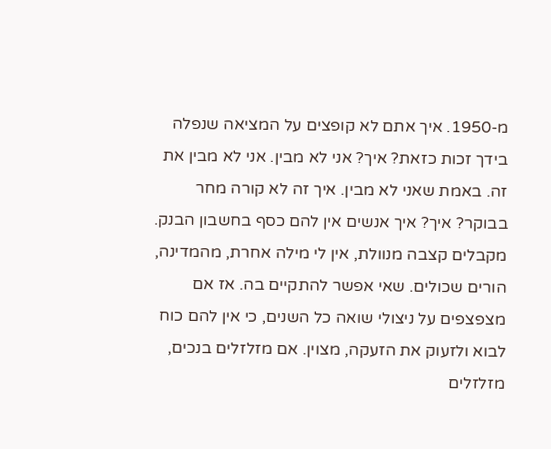מ-1950. איך אתם לא קופצים על המציאה שנפלה בידך זכות כזאת? איך? אני לא מבין. אני לא מבין את זה. באמת שאני לא מבין. איך זה לא קורה מחר בבוקר? איך? איך אנשים אין להם כסף בחשבון הבנק. מקבלים קצבה מנוולת, אין לי מילה אחרת, מהמדינה, הורים שכולים. שאי אפשר להתקיים בה. אז אם מצפצפים על ניצולי שואה כל השנים, כי אין להם כוח לבוא ולזעוק את הזעקה, מצוין. אם מזלזלים בנכים, מזלזלים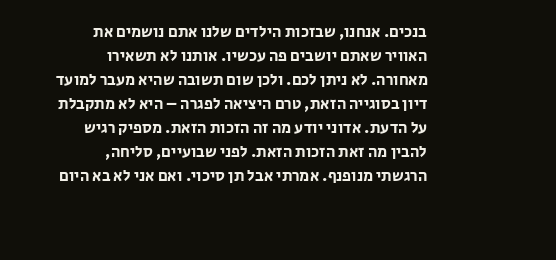בנכים. אנחנו, שבזכות הילדים שלנו אתם נושמים את האוויר שאתם יושבים פה עכשיו. אותנו לא תשאירו מאחורה. לא ניתן לכם. ולכן שום תשובה שהיא מעבר למועד דיון בסוגייה הזאת, טרם היציאה לפגרה – היא לא מתקבלת על הדעת. אדוני יודע מה זה הזכות הזאת. מספיק רגיש להבין מה זאת הזכות הזאת. לפני שבועיים, סליחה, הרגשתי מנופנף. אמרתי אבל תן סיכוי. ואם אני לא בא היום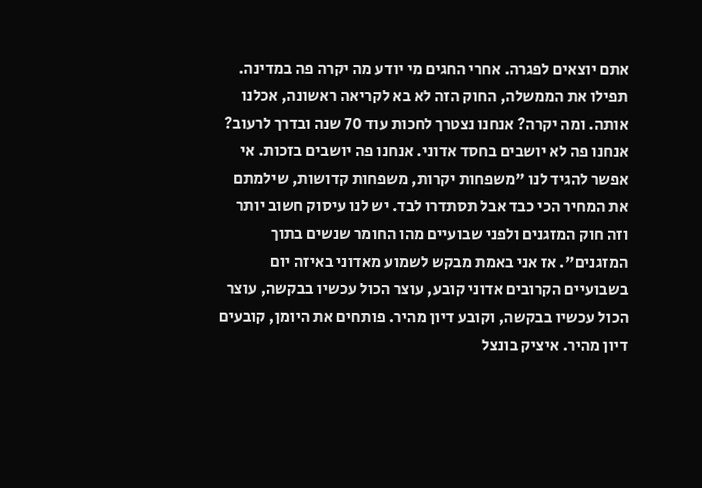אתם יוצאים לפגרה. אחרי החגים מי יודע מה יקרה פה במדינה. תפילו את הממשלה, החוק הזה לא בא לקריאה ראשונה, אכלנו אותה. ומה יקרה? אנחנו נצטרך לחכות עוד 70 שנה ובדרך לרעוב? אנחנו פה לא יושבים בחסד אדוני. אנחנו פה יושבים בזכות. אי אפשר להגיד לנו "משפחות יקרות, משפחות קדושות, שילמתם את המחיר הכי כבד אבל תסתדרו לבד. יש לנו עיסוק חשוב יותר וזה חוק המזגנים ולפני שבועיים מהו החומר שנשים בתוך המזגנים". אז אני באמת מבקש לשמוע מאדוני באיזה יום בשבועיים הקרובים אדוני קובע, עוצר הכול עכשיו בבקשה, עוצר הכול עכשיו בבקשה, וקובע דיון מהיר. פותחים את היומן, קובעים דיון מהיר. איציק בונצל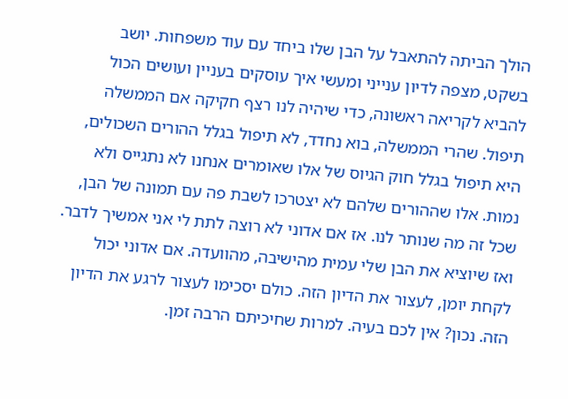הולך הביתה להתאבל על הבן שלו ביחד עם עוד משפחות. יושב בשקט, מצפה לדיון ענייני ומעשי איך עוסקים בעניין ועושים הכול להביא לקריאה ראשונה, כדי שיהיה לנו רצף חקיקה אם הממשלה תיפול. שהרי הממשלה, בוא נחדד, לא תיפול בגלל ההורים השכולים, היא תיפול בגלל חוק הגיוס של אלו שאומרים אנחנו לא נתגייס ולא נמות. אלו שההורים שלהם לא יצטרכו לשבת פה עם תמונה של הבן, שכל זה מה שנותר לנו. אז אם אדוני לא רוצה לתת לי אני אמשיך לדבר. ואז שיוציא את הבן שלי עמית מהישיבה, מהוועדה. אם אדוני יכול לקחת יומן, לעצור את הדיון הזה. כולם יסכימו לעצור לרגע את הדיון הזה. נכון? אין לכם בעיה. למרות שחיכיתם הרבה זמן.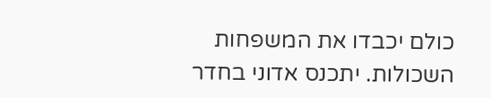כולם יכבדו את המשפחות השכולות. יתכנס אדוני בחדר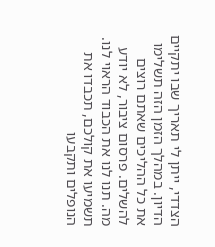הצדדי, ייתן לי תאריך שבו יתקיים הדיון. במהלך הזמן הזה תשלימו את כל ההליכים שאתם רוצים להשלים. פרסום ציבור, לא יודע מה. תנו לנו את הכבוד הראוי לנו. תשמיעו את קולכם, תכבדו את הנופלים ותקבעו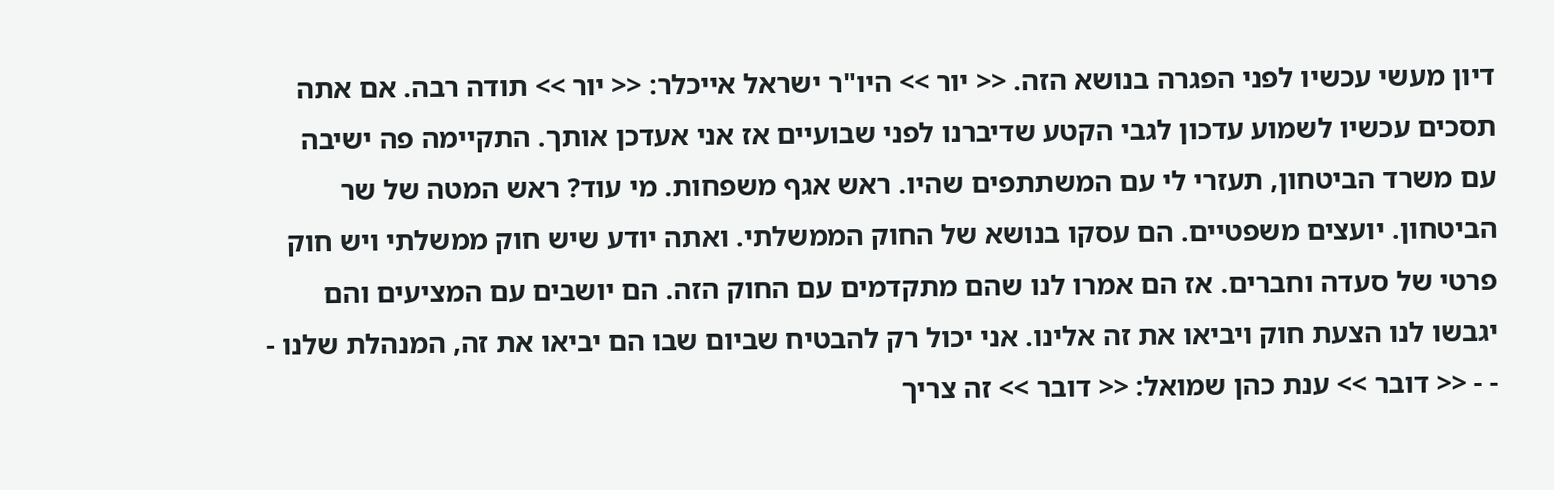דיון מעשי עכשיו לפני הפגרה בנושא הזה. << יור >> היו"ר ישראל אייכלר: << יור >> תודה רבה. אם אתה תסכים עכשיו לשמוע עדכון לגבי הקטע שדיברנו לפני שבועיים אז אני אעדכן אותך. התקיימה פה ישיבה עם משרד הביטחון, תעזרי לי עם המשתתפים שהיו. ראש אגף משפחות. מי עוד? ראש המטה של שר הביטחון. יועצים משפטיים. הם עסקו בנושא של החוק הממשלתי. ואתה יודע שיש חוק ממשלתי ויש חוק פרטי של סעדה וחברים. אז הם אמרו לנו שהם מתקדמים עם החוק הזה. הם יושבים עם המציעים והם יגבשו לנו הצעת חוק ויביאו את זה אלינו. אני יכול רק להבטיח שביום שבו הם יביאו את זה, המנהלת שלנו - - - << דובר >> ענת כהן שמואל: << דובר >> זה צריך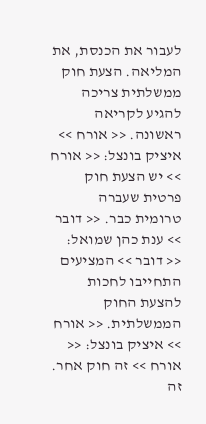לעבור את הכנסת, את המליאה. הצעת חוק ממשלתית צריכה להגיע לקריאה ראשונה. << אורח >> איציק בונצל: << אורח >> יש הצעת חוק פרטית שעברה טרומית כבר. << דובר >> ענת כהן שמואל: << דובר >> המציעים התחייבו לחכות להצעת החוק הממשלתית. << אורח >> איציק בונצל: << אורח >> זה חוק אחר. זה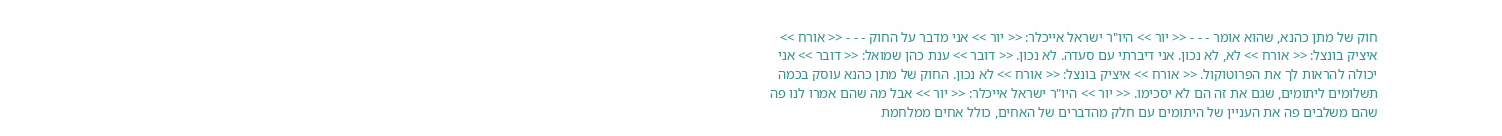חוק של מתן כהנא, שהוא אומר - - - << יור >> היו"ר ישראל אייכלר: << יור >> אני מדבר על החוק - - - << אורח >> איציק בונצל: << אורח >> לא, לא נכון. אני דיברתי עם סעדה. לא נכון. << דובר >> ענת כהן שמואל: << דובר >> אני יכולה להראות לך את הפרוטוקול. << אורח >> איציק בונצל: << אורח >> לא נכון. החוק של מתן כהנא עוסק בכמה תשלומים ליתומים, שגם את זה הם לא יסכימו. << יור >> היו"ר ישראל אייכלר: << יור >> אבל מה שהם אמרו לנו פה שהם משלבים פה את העניין של היתומים עם חלק מהדברים של האחים, כולל אחים ממלחמת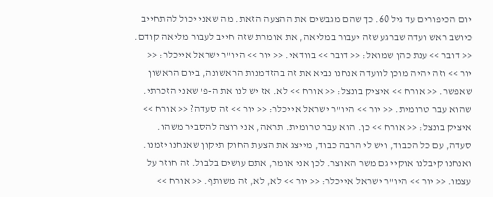יום הכיפורים עד גיל 60. כך שהם מגבשים את ההצעה הזאת. מה שאני יכול להתחייב כיושב ראש ועדה שברגע שזה יעבור במליאה, את אומרת שזה חייב לעבור מליאה קודם. << דובר >> ענת כהן שמואל: << דובר >> בוודאי. << יור >> היו"ר ישראל אייכלר: << יור >> וזה יהיה מוכן לוועדה אנחנו נביא את זה בהזדמנות הראשונה, ביום הראשון שאפשר. << אורח >> איציק בונצל: << אורח >> לא. אז יש לנו את ה-פ' שאני הזכרתי. שהוא עבר טרומית. << יור >> היו"ר ישראל אייכלר: << יור >> זה סעדה? << אורח >> איציק בונצל: << אורח >> כן. הוא עבר טרומית. תראה, אני רוצה להסביר משהו. סעדה, עם כל הכבוד, ויש לי הרבה כבוד, מייצג את הצעת החוק תיקון שאנחנו יזמנו. ואנחנו קיבלנו אוקיי גם משר האוצר. לכן אני אומר, אתם עושים בלבול. זה חוזר על עצמו. << יור >> היו"ר ישראל אייכלר: << יור >> לא, לא, זה משותף. << אורח >>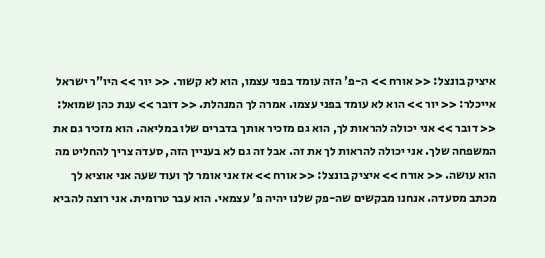איציק בונצל: << אורח >> ה-פ' הזה עומד בפני עצמו, הוא לא קשור. << יור >> היו"ר ישראל אייכלר: << יור >> הוא לא עומד בפני עצמו. אמרה לך המנהלת. << דובר >> ענת כהן שמואל: << דובר >> אני יכולה להראות לך, הוא גם מזכיר אותך בדברים שלו במליאה. הוא מזכיר גם את המשפחה שלך. אני יכולה להראות לך את זה. אבל זה גם לא בעניין הזה, סעדה צריך להחליט מה הוא עושה. << אורח >> איציק בונצל: << אורח >> אז אני אומר לך ועוד שעה אני אוציא לך מכתב מסעדה. אנחנו מבקשים שה-פק שלנו יהיה פ' עצמאי. הוא עבר טרומית. אני רוצה להביא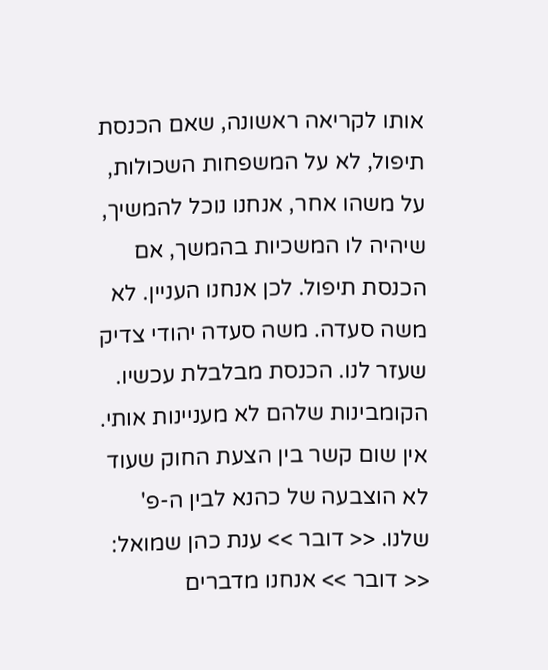אותו לקריאה ראשונה, שאם הכנסת תיפול, לא על המשפחות השכולות, על משהו אחר, אנחנו נוכל להמשיך, שיהיה לו המשכיות בהמשך, אם הכנסת תיפול. לכן אנחנו העניין. לא משה סעדה. משה סעדה יהודי צדיק שעזר לנו. הכנסת מבלבלת עכשיו. הקומבינות שלהם לא מעניינות אותי. אין שום קשר בין הצעת החוק שעוד לא הוצבעה של כהנא לבין ה-פ' שלנו. << דובר >> ענת כהן שמואל: << דובר >> אנחנו מדברים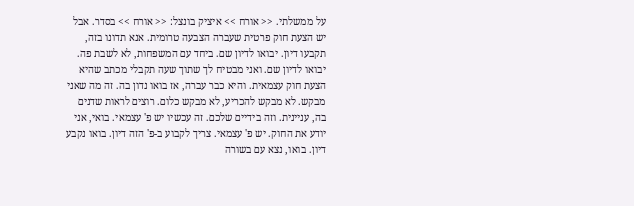על ממשלתי. << אורח >> איציק בונצל: << אורח >> בסדר. אבל יש הצעת חוק פרטית שעברה הצבעה טרומית. אנא תדונו בזה, תקבעו דיון. יבואו לדיון שם. ביחד עם המשפחות, לא לשבת פה. יבואו לדיון שם. ואני מבטיח לך שתוך שעה תקבלי מכתב שהיא הצעת חוק עצמאית. והיא כבר עברה, אז בואו נדון בה. זה מה שאני מבקש. לא מבקש להכריע, לא מבקש כלום. רוצים לראות שדנים בה, עניינית. וזה בידיים שלכם. זה עכשיו יש פ' עצמאי. בואי, אני יודע את החוק. יש פ' עצמאי. צריך לקבוע ב-פ' הזה דיון. בואו נקבע דיון. בואו, נצא עם בשורה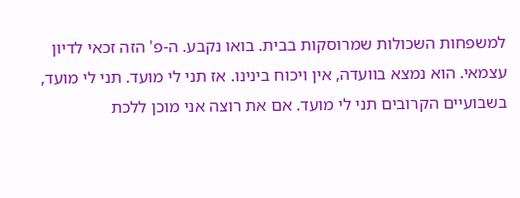למשפחות השכולות שמרוסקות בבית. בואו נקבע. ה-פ' הזה זכאי לדיון עצמאי. הוא נמצא בוועדה, אין ויכוח בינינו. אז תני לי מועד. תני לי מועד, בשבועיים הקרובים תני לי מועד. אם את רוצה אני מוכן ללכת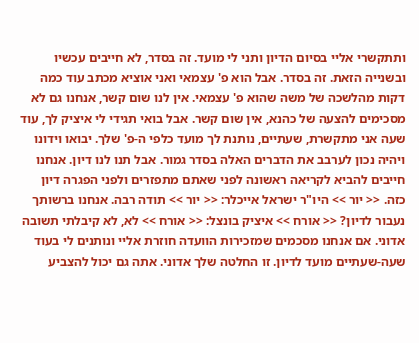ותתקשרי אליי בסיום הדיון ותני לי מועד. זה בסדר, לא חייבים עכשיו ובשנייה הזאת. זה בסדר. אבל הוא פ' עצמאי ואני אוציא מכתב עוד כמה דקות מהלשכה של משה שהוא פ' עצמאי. אין לנו שום קשר, אנחנו גם לא מסכימים להצעה של כהנא, אין שום קשר. אבל בואי תגידי לי איציק לך, עוד שעה אני מתקשרת, שעתיים, נותנת לך מועד כלפי ה-פ' שלך. יבואו וידונו ויהיה נכון לערבב את הדברים האלה בסדר גמור. אבל תנו לנו דיון. אנחנו חייבים להביא לקריאה ראשונה לפני שאתם מתפזרים ולפני הפגרה דיון כזה. << יור >> היו"ר ישראל אייכלר: << יור >> תודה רבה. אנחנו ברשותך נעבור לדיון? << אורח >> איציק בונצל: << אורח >> לא, לא קיבלתי תשובה אדוני. אם אנחנו מסכמים שמזכירות הוועדה חוזרת אליי ונותנים לי בעוד שעה-שעתיים מועד לדיון. זו החלטה שלך אדוני. אתה גם יכול להצביע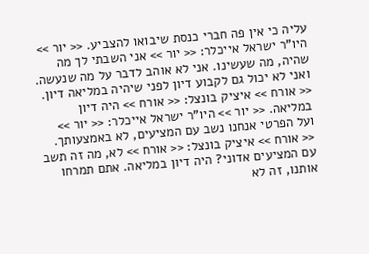עליה כי אין פה חברי כנסת שיבואו להצביע. << יור >> היו"ר ישראל אייכלר: << יור >> אני השבתי לך מה שהיה, מה שעשינו. אני לא אוהב לדבר על מה שנעשה. ואני לא יכול גם לקבוע דיון לפני שיהיה במליאה דיון. << אורח >> איציק בונצל: << אורח >> היה דיון במליאה. << יור >> היו"ר ישראל אייכלר: << יור >> ועל הפרטי אנחנו נשב עם המציעים, לא באמצעותך. << אורח >> איציק בונצל: << אורח >> לא, מה זה תשב עם המציעים אדוני? היה דיון במליאה. אתם תמרחו אותנו, זה לא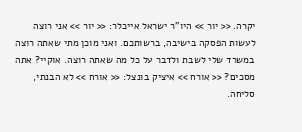יקרה. << יור >> היו"ר ישראל אייכלר: << יור >> אני רוצה לעשות הפסקה בישיבה, ברשותכם. ואני מוכן מתי שאתה רוצה במשרד שלי לשבת ולדבר על כל מה שאתה רוצה. אוקיי? אתה מסכים? << אורח >> איציק בונצל: << אורח >> לא הבנתי, סליחה.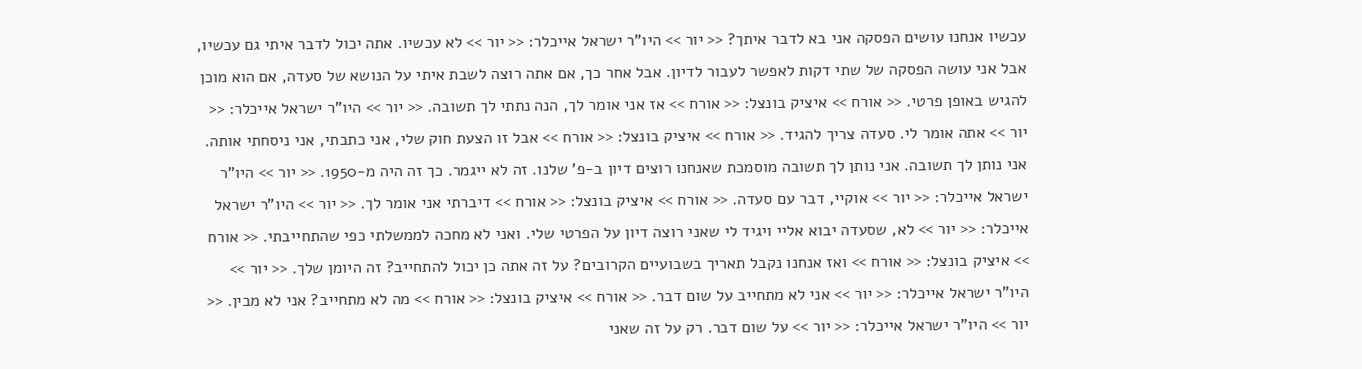עכשיו אנחנו עושים הפסקה אני בא לדבר איתך? << יור >> היו"ר ישראל אייכלר: << יור >> לא עכשיו. אתה יכול לדבר איתי גם עכשיו, אבל אני עושה הפסקה של שתי דקות לאפשר לעבור לדיון. אבל אחר כך, אם אתה רוצה לשבת איתי על הנושא של סעדה, אם הוא מוכן להגיש באופן פרטי. << אורח >> איציק בונצל: << אורח >> אז אני אומר לך, הנה נתתי לך תשובה. << יור >> היו"ר ישראל אייכלר: << יור >> אתה אומר לי. סעדה צריך להגיד. << אורח >> איציק בונצל: << אורח >> אבל זו הצעת חוק שלי, אני כתבתי, אני ניסחתי אותה. אני נותן לך תשובה. אני נותן לך תשובה מוסמכת שאנחנו רוצים דיון ב-פ' שלנו. זה לא ייגמר. כך זה היה מ-1950. << יור >> היו"ר ישראל אייכלר: << יור >> אוקיי, דבר עם סעדה. << אורח >> איציק בונצל: << אורח >> דיברתי אני אומר לך. << יור >> היו"ר ישראל אייכלר: << יור >> לא, שסעדה יבוא אליי ויגיד לי שאני רוצה דיון על הפרטי שלי. ואני לא מחכה לממשלתי כפי שהתחייבתי. << אורח >> איציק בונצל: << אורח >> ואז אנחנו נקבל תאריך בשבועיים הקרובים? על זה אתה כן יכול להתחייב? זה היומן שלך. << יור >> היו"ר ישראל אייכלר: << יור >> אני לא מתחייב על שום דבר. << אורח >> איציק בונצל: << אורח >> מה לא מתחייב? אני לא מבין. << יור >> היו"ר ישראל אייכלר: << יור >> על שום דבר. רק על זה שאני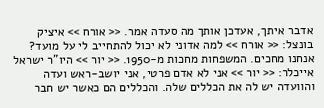אדבר איתך, אעדכן אותך מה סעדה אמר. << אורח >> איציק בונצל: << אורח >> למה אדוני לא יכול להתחייב לי על מועד? אנחנו מחכים. המשפחות מחכות מ-1950. << יור >> היו"ר ישראל אייכלר: << יור >> אני לא אדם פרטי, אני יושב-ראש ועדה והוועדה יש לה את הכללים שלה. והכללים הם כאשר יש חבר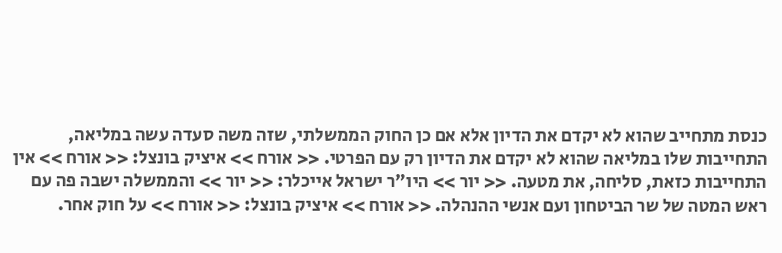כנסת מתחייב שהוא לא יקדם את הדיון אלא אם כן החוק הממשלתי, שזה משה סעדה עשה במליאה, התחייבות שלו במליאה שהוא לא יקדם את הדיון רק עם הפרטי. << אורח >> איציק בונצל: << אורח >> אין התחייבות כזאת, סליחה, את מטעה. << יור >> היו"ר ישראל אייכלר: << יור >> והממשלה ישבה פה עם ראש המטה של שר הביטחון ועם אנשי ההנהלה. << אורח >> איציק בונצל: << אורח >> על חוק אחר.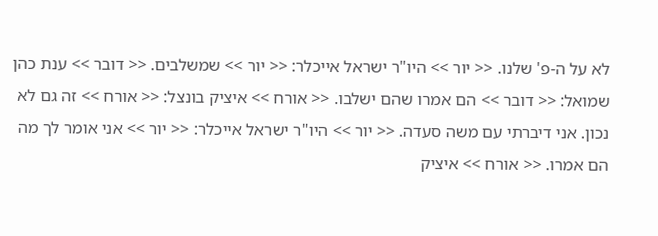לא על ה-פ' שלנו. << יור >> היו"ר ישראל אייכלר: << יור >> שמשלבים. << דובר >> ענת כהן שמואל: << דובר >> הם אמרו שהם ישלבו. << אורח >> איציק בונצל: << אורח >> זה גם לא נכון. אני דיברתי עם משה סעדה. << יור >> היו"ר ישראל אייכלר: << יור >> אני אומר לך מה הם אמרו. << אורח >> איציק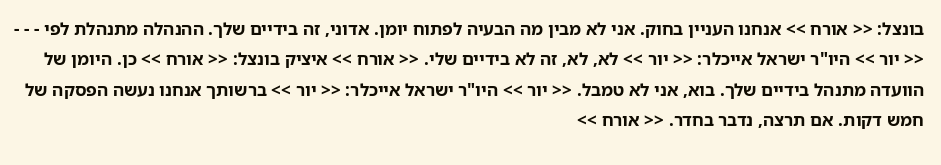בונצל: << אורח >> אנחנו העניין בחוק. אני לא מבין מה הבעיה לפתוח יומן. אדוני, זה בידיים שלך. ההנהלה מתנהלת לפי - - - << יור >> היו"ר ישראל אייכלר: << יור >> לא, לא, זה לא בידיים שלי. << אורח >> איציק בונצל: << אורח >> כן. היומן של הוועדה מתנהל בידיים שלך. בוא, אני לא טמבל. << יור >> היו"ר ישראל אייכלר: << יור >> ברשותך אנחנו נעשה הפסקה של חמש דקות. אם תרצה, נדבר בחדר. << אורח >>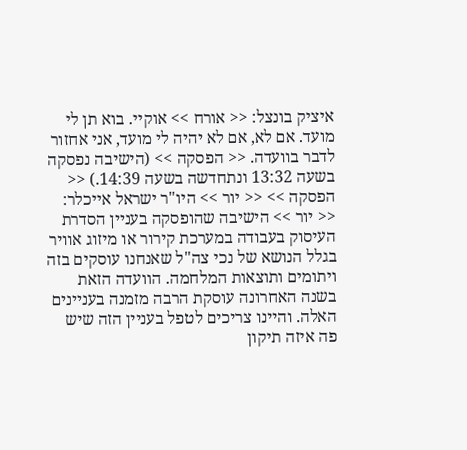איציק בונצל: << אורח >> אוקיי. בוא תן לי מועד. אם לא, אם לא יהיה לי מועד, אני אחזור לדבר בוועדה. << הפסקה >> (הישיבה נפסקה בשעה 13:32 ונתחדשה בשעה 14:39.) << הפסקה >> << יור >> היו"ר ישראל אייכלר: << יור >> הישיבה שהופסקה בעניין הסדרת העיסוק בעבודה במערכת קירור או מיזוג אוויר בגלל הנושא של נכי צה"ל שאנחנו עוסקים בזה ויתומים ותוצאות המלחמה. הוועדה הזאת בשנה האחרונה עוסקת הרבה מזמנה בעניינים האלה. והיינו צריכים לטפל בעניין הזה שיש פה איזה תיקון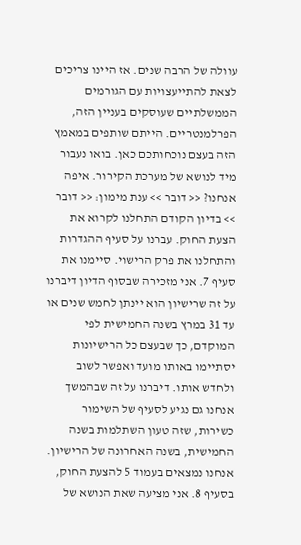עוולה של הרבה שנים. אז היינו צריכים לצאת להתייעצויות עם הגורמים הממשלתיים שעוסקים בעניין הזה, הפרלמנטריים. הייתם שותפים במאמץ הזה בעצם נוכחותכם כאן. בואו נעבור מיד לנושא של מערכת הקירור. איפה אנחנו? << דובר >> ענת מימון: << דובר >> בדיון הקודם התחלנו לקרוא את הצעת החוק. עברנו על סעיף ההגדרות והתחלנו את פרק הרישוי. סיימנו את סעיף 7. אני מזכירה שבסוף הדיון דיברנו על זה שרישיון הוא יינתן לחמש שנים או עד 31 במרץ בשנה החמישית לפי המוקדם, כך שבעצם כל הרישיונות יסתיימו באותו מועד ואפשר לשוב ולחדש אותו. דיברנו על זה שבהמשך אנחנו גם נגיע לסעיף של השימור כשירות, שזה טעון השתלמות בשנה החמישית, בשנה האחרונה של הרישיון. אנחנו נמצאים בעמוד 5 להצעת החוק, בסעיף 8. אני מציעה שאת הנושא של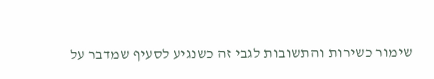שימור כשירות והתשובות לגבי זה כשנגיע לסעיף שמדבר על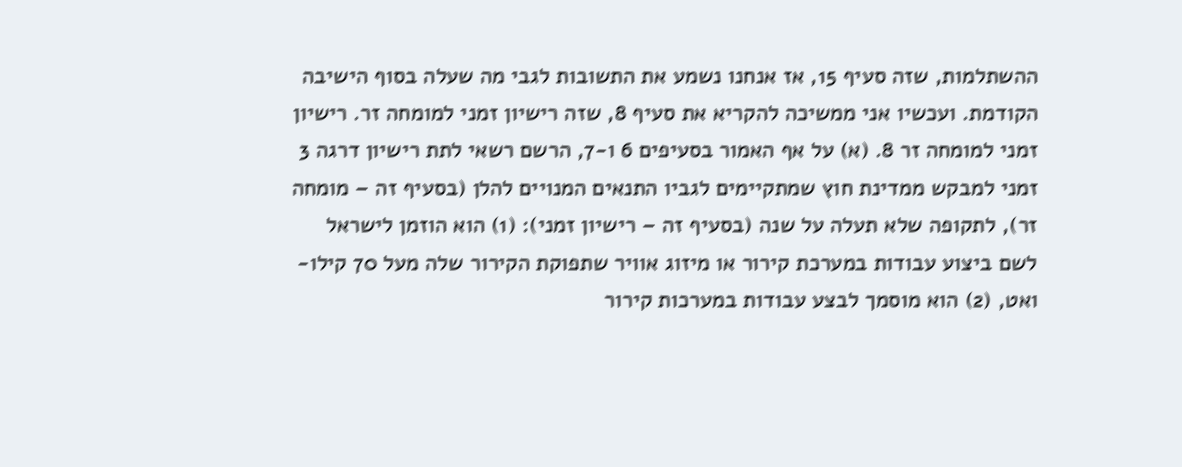ההשתלמות, שזה סעיף 15, אז אנחנו נשמע את התשובות לגבי מה שעלה בסוף הישיבה הקודמת. ועכשיו אני ממשיכה להקריא את סעיף 8, שזה רישיון זמני למומחה זר. רישיון זמני למומחה זר 8. (א) על אף האמור בסעיפים 6 ו-7, הרשם רשאי לתת רישיון דרגה 3 זמני למבקש ממדינת חוץ שמתקיימים לגביו התנאים המנויים להלן (בסעיף זה – מומחה זר), לתקופה שלא תעלה על שנה (בסעיף זה – רישיון זמני): (1) הוא הוזמן לישראל לשם ביצוע עבודות במערכת קירור או מיזוג אוויר שתפוקת הקירור שלה מעל 70 קילו-ואט, (2) הוא מוסמך לבצע עבודות במערכות קירור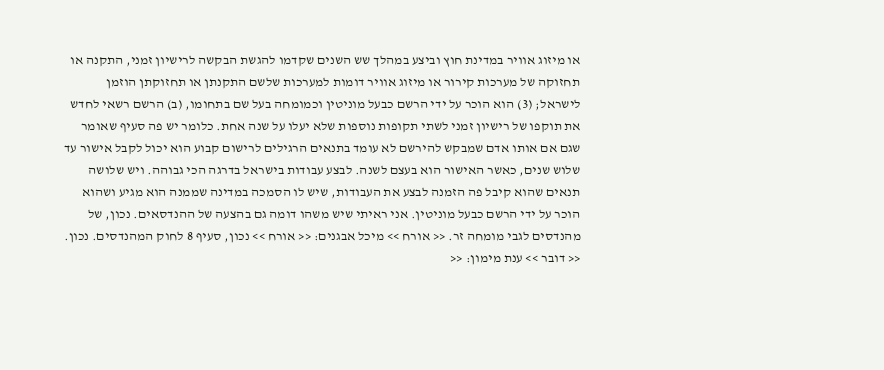או מיזוג אוויר במדינת חוץ וביצע במהלך שש השנים שקדמו להגשת הבקשה לרישיון זמני, התקנה או תחזוקה של מערכות קירור או מיזוג אוויר דומות למערכות שלשם התקנתן או תחזוקתן הוזמן לישראל; (3) הוא הוכר על ידי הרשם כבעל מוניטין וכמומחה בעל שם בתחומו, (ב) הרשם רשאי לחדש את תוקפו של רישיון זמני לשתי תקופות נוספות שלא יעלו על שנה אחת. כלומר יש פה סעיף שאומר שגם אם אותו אדם שמבקש להירשם לא עומד בתנאים הרגילים לרישום קבוע הוא יכול לקבל אישור עד שלוש שנים, כאשר האישור הוא בעצם לשנה. לבצע עבודות בישראל בדרגה הכי גבוהה. ויש שלושה תנאים שהוא קיבל פה הזמנה לבצע את העבודות, שיש לו הסמכה במדינה שממנה הוא מגיע ושהוא הוכר על ידי הרשם כבעל מוניטין. אני ראיתי שיש משהו דומה גם בהצעה של ההנדסאים. נכון, של מהנדסים לגבי מומחה זר. << אורח >> מיכל אבגנים: << אורח >> נכון, סעיף 8 לחוק המהנדסים. נכון. << דובר >> ענת מימון: <<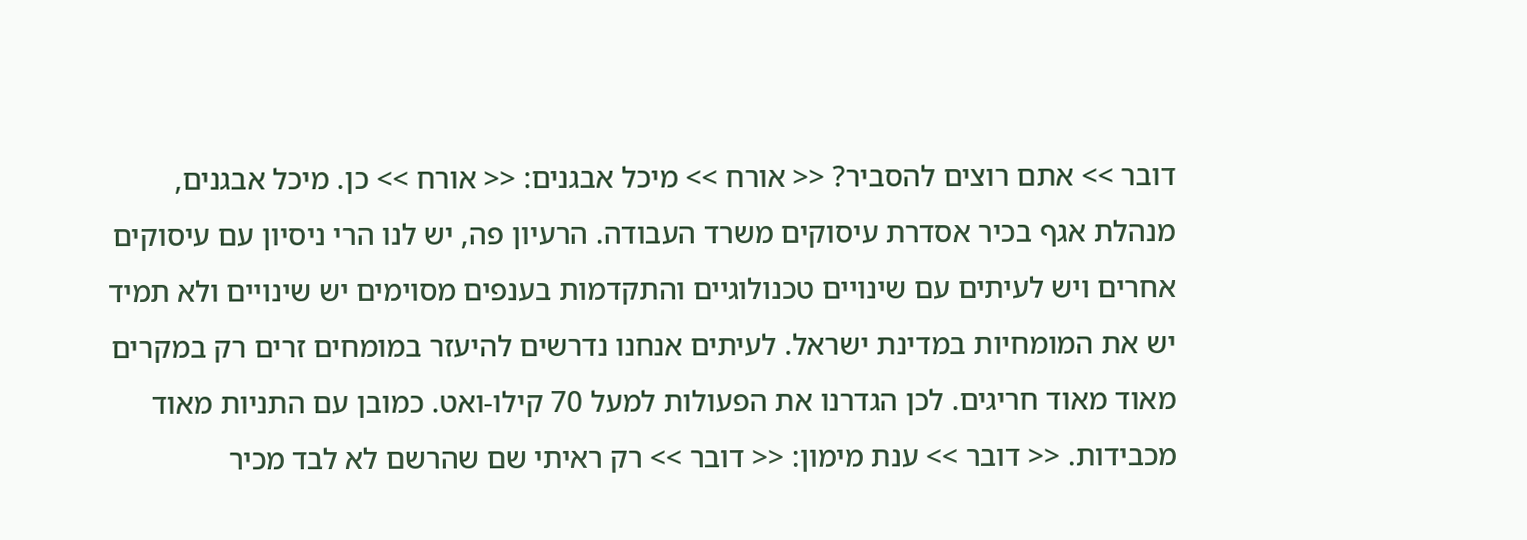דובר >> אתם רוצים להסביר? << אורח >> מיכל אבגנים: << אורח >> כן. מיכל אבגנים, מנהלת אגף בכיר אסדרת עיסוקים משרד העבודה. הרעיון פה, יש לנו הרי ניסיון עם עיסוקים אחרים ויש לעיתים עם שינויים טכנולוגיים והתקדמות בענפים מסוימים יש שינויים ולא תמיד יש את המומחיות במדינת ישראל. לעיתים אנחנו נדרשים להיעזר במומחים זרים רק במקרים מאוד מאוד חריגים. לכן הגדרנו את הפעולות למעל 70 קילו-ואט. כמובן עם התניות מאוד מכבידות. << דובר >> ענת מימון: << דובר >> רק ראיתי שם שהרשם לא לבד מכיר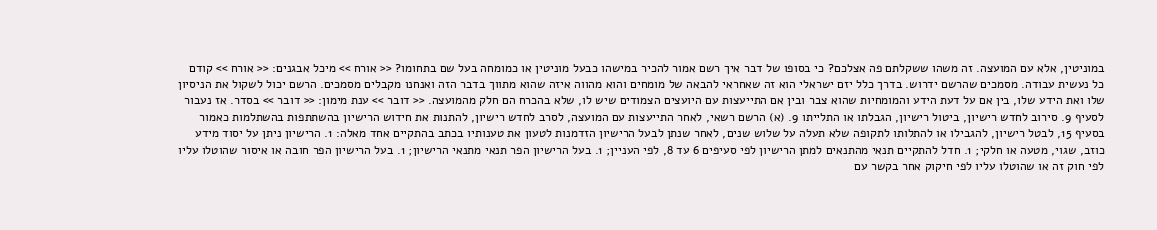במוניטין, אלא עם המועצה. זה משהו ששקלתם פה אצלכם? כי בסופו של דבר איך רשם אמור להכיר במישהו כבעל מוניטין או כמומחה בעל שם בתחומו? << אורח >> מיכל אבגנים: << אורח >> קודם כל נעשית עבודה. מסמכים שהרשם ידרוש. בדרך כלל יזם ישראלי הוא זה שאחראי להבאה של מומחים והוא מהווה איזה שהוא מתווך בדבר הזה ואנחנו מקבלים מסמכים. הרשם יכול לשקול את הניסיון שלו ואת הידע שלו, בין אם על דעת הידע והמומחיות שהוא צבר ובין אם התייעצות עם היועצים הצמודים שיש לו, שלא בהכרח הם חלק מהמועצה. << דובר >> ענת מימון: << דובר >> בסדר. אז נעבור לסעיף 9. סירוב לחדש רישיון, ביטול רישיון, הגבלתו או התלייתו 9. (א) הרשם רשאי, לאחר התייעצות עם המועצה, לסרב לחדש רישיון, להתנות את חידוש הרישיון בהשתתפות בהשתלמות כאמור בסעיף 15, לבטל רישיון, להגבילו או להתלותו לתקופה שלא תעלה על שלוש שנים, לאחר שנתן לבעל הרישיון הזדמנות לטעון את טענותיו בכתב בהתקיים אחד מאלה: 1. הרישיון ניתן על יסוד מידע כוזב, שגוי, מטעה או חלקי; 1. חדל להתקיים תנאי מהתנאים למתן הרישיון לפי סעיפים 6 עד 8, לפי העניין; 1. בעל הרישיון הפר תנאי מתנאי הרישיון; 1. בעל הרישיון הפר חובה או איסור שהוטלו עליו לפי חוק זה או שהוטלו עליו לפי חיקוק אחר בקשר עם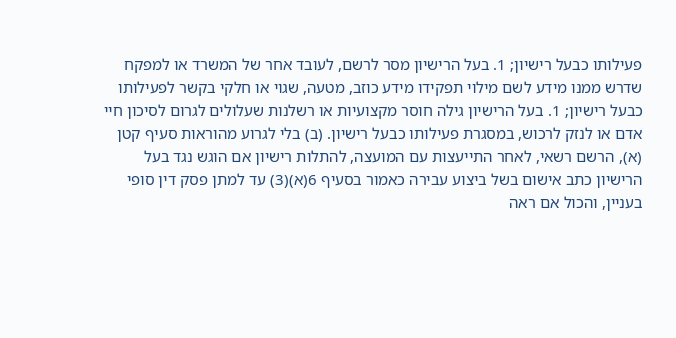פעילותו כבעל רישיון; 1. בעל הרישיון מסר לרשם, לעובד אחר של המשרד או למפקח שדרש ממנו מידע לשם מילוי תפקידו מידע כוזב, מטעה, שגוי או חלקי בקשר לפעילותו כבעל רישיון; 1. בעל הרישיון גילה חוסר מקצועיות או רשלנות שעלולים לגרום לסיכון חיי אדם או לנזק לרכוש, במסגרת פעילותו כבעל רישיון. (ב) בלי לגרוע מהוראות סעיף קטן (א), הרשם רשאי, לאחר התייעצות עם המועצה, להתלות רישיון אם הוגש נגד בעל הרישיון כתב אישום בשל ביצוע עבירה כאמור בסעיף 6(א)(3) עד למתן פסק דין סופי בעניין, והכול אם ראה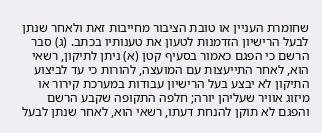שחומרת העניין או טובת הציבור מחייבות זאת ולאחר שנתן לבעל הרישיון הזדמנות לטעון את טענותיו בכתב. (ג) סבר הרשם כי הפגם כאמור בסעיף קטן (א) ניתן לתיקון, רשאי הוא, לאחר התייעצות עם המועצה, להורות כי עד לביצוע התיקון לא יבצע בעל הרישיון עבודות במערכת קירור או מיזוג אוויר שעליהן יורה; חלפה התקופה שקבע הרשם והפגם לא תוקן להנחת דעתו, רשאי הוא, לאחר שנתן לבעל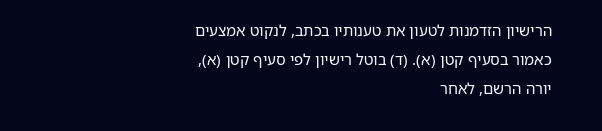הרישיון הזדמנות לטעון את טענותיו בכתב, לנקוט אמצעים כאמור בסעיף קטן (א). (ד) בוטל רישיון לפי סעיף קטן (א), יורה הרשם, לאחר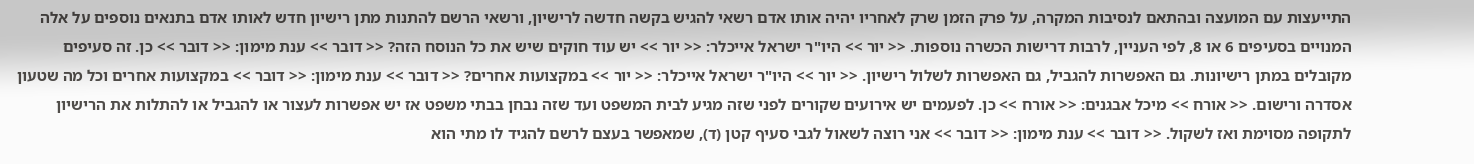התייעצות עם המועצה ובהתאם לנסיבות המקרה, על פרק הזמן שרק לאחריו יהיה אותו אדם רשאי להגיש בקשה חדשה לרישיון, ורשאי הרשם להתנות מתן רישיון חדש לאותו אדם בתנאים נוספים על אלה המנויים בסעיפים 6 או 8, לפי העניין, לרבות דרישות הכשרה נוספות. << יור >> היו"ר ישראל אייכלר: << יור >> יש עוד חוקים שיש את כל הנוסח הזה? << דובר >> ענת מימון: << דובר >> כן. זה סעיפים מקובלים במתן רישיונות. גם האפשרות להגביל, גם האפשרות לשלול רישיון. << יור >> היו"ר ישראל אייכלר: << יור >> במקצועות אחרים? << דובר >> ענת מימון: << דובר >> במקצועות אחרים וכל מה שטעון אסדרה ורישום. << אורח >> מיכל אבגנים: << אורח >> כן. לפעמים יש אירועים שקורים לפני שזה מגיע לבית המשפט ועד שזה נבחן בבתי משפט אז יש אפשרות לעצור או להגביל או להתלות את הרישיון לתקופה מסוימת ואז לשקול. << דובר >> ענת מימון: << דובר >> אני רוצה לשאול לגבי סעיף קטן (ד), שמאפשר בעצם לרשם להגיד לו מתי הוא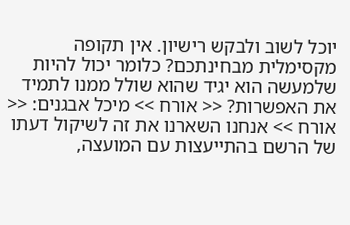יוכל לשוב ולבקש רישיון. אין תקופה מקסימלית מבחינתכם? כלומר יכול להיות שלמעשה הוא יגיד שהוא שולל ממנו לתמיד את האפשרות? << אורח >> מיכל אבגנים: << אורח >> אנחנו השארנו את זה לשיקול דעתו של הרשם בהתייעצות עם המועצה,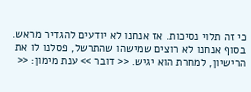כי זה תלוי נסיכות. אז אנחנו לא יודעים להגדיר מראש. בסוף אנחנו לא רוצים שמישהו שהתרשל, פסלנו לו את הרישיון, למחרת הוא יגיש. << דובר >> ענת מימון: <<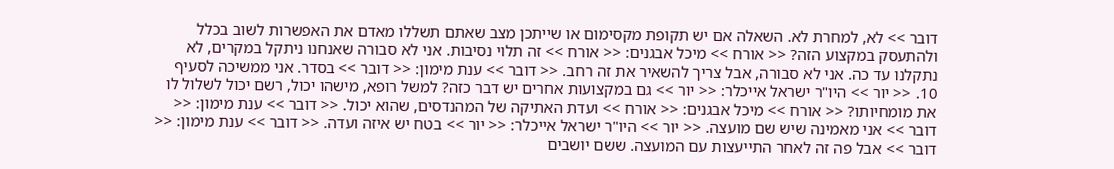דובר >> לא, למחרת לא. השאלה אם יש תקופת מקסימום או שייתכן מצב שאתם תשללו מאדם את האפשרות לשוב בכלל ולהתעסק במקצוע הזה? << אורח >> מיכל אבגנים: << אורח >> זה תלוי נסיבות. אני לא סבורה שאנחנו ניתקל במקרים, לא נתקלנו עד כה. אני לא סבורה, אבל צריך להשאיר את זה רחב. << דובר >> ענת מימון: << דובר >> בסדר. אני ממשיכה לסעיף 10. << יור >> היו"ר ישראל אייכלר: << יור >> גם במקצועות אחרים יש דבר כזה? למשל רופא, מישהו יכול, רשם יכול לשלול לו את מומחיותו? << אורח >> מיכל אבגנים: << אורח >> ועדת האתיקה של המהנדסים, שהוא יכול. << דובר >> ענת מימון: << דובר >> אני מאמינה שיש שם מועצה. << יור >> היו"ר ישראל אייכלר: << יור >> בטח יש איזה ועדה. << דובר >> ענת מימון: << דובר >> אבל פה זה לאחר התייעצות עם המועצה. ששם יושבים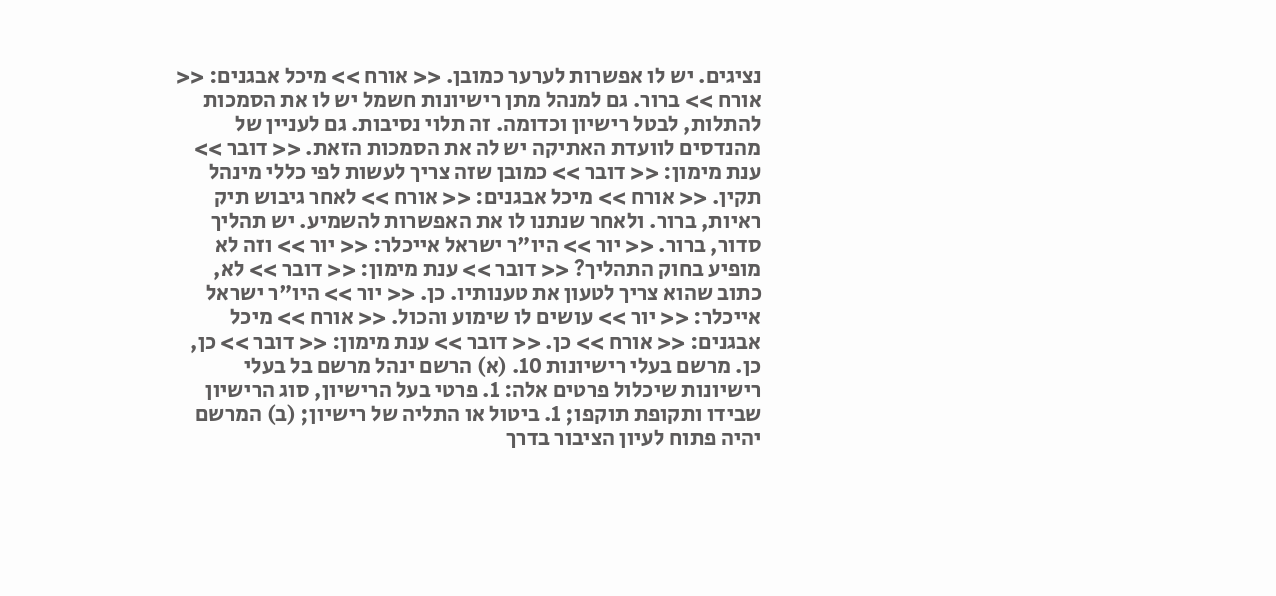נציגים. יש לו אפשרות לערער כמובן. << אורח >> מיכל אבגנים: << אורח >> ברור. גם למנהל מתן רישיונות חשמל יש לו את הסמכות להתלות, לבטל רישיון וכדומה. זה תלוי נסיבות. גם לעניין של מהנדסים לוועדת האתיקה יש לה את הסמכות הזאת. << דובר >> ענת מימון: << דובר >> כמובן שזה צריך לעשות לפי כללי מינהל תקין. << אורח >> מיכל אבגנים: << אורח >> לאחר גיבוש תיק ראיות, ברור. ולאחר שנתנו לו את האפשרות להשמיע. יש תהליך סדור, ברור. << יור >> היו"ר ישראל אייכלר: << יור >> וזה לא מופיע בחוק התהליך? << דובר >> ענת מימון: << דובר >> לא, כתוב שהוא צריך לטעון את טענותיו. כן. << יור >> היו"ר ישראל אייכלר: << יור >> עושים לו שימוע והכול. << אורח >> מיכל אבגנים: << אורח >> כן. << דובר >> ענת מימון: << דובר >> כן, כן. מרשם בעלי רישיונות 10. (א) הרשם ינהל מרשם בל בעלי רישיונות שיכלול פרטים אלה: 1. פרטי בעל הרישיון, סוג הרישיון שבידו ותקופת תוקפו; 1. ביטול או התליה של רישיון; (ב) המרשם יהיה פתוח לעיון הציבור בדרך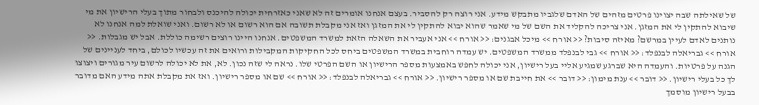של שאילתה שבה יצוינו פרטים מזהים של האדם שלגביו מתבקש מידע. אני רוצה רק להסביר. בעצם אנחנו אומרים זה לא שאני כאזרחית יכולה להיכנס ולבחור מתוך בעלי הרישיון את מי שיבוא להתקין לי את המזגן. אני צריכה להקליד את השם של מי שאמר שהוא יבוא להתקין לי את המזגן ואז אני מקבלת תשובה אם הוא רשום או לא רשום. ואני שואלת למה אנחנו לא נותנים לאדם לעיין במרשם? מאיזה סיבות? << אורח >> מיכל אבגנים: << אורח >> אני אעביר את השאלה הזאת למשרד המשפטים. אנחנו היינו רוצים רשימה כוללת. אבל יש מגבלות. << אורח >> גבריאלה לבנפלד: << אורח >> גבי לבנפלד ממשרד המשפטים. יש עמדה רוחבית במשרד המשפטים ביחס לכל החקיקות המקבילות ורואים את זה עכשיו לכולם, ביחד לעניינים של הגנה על פרטיות. והעמדה היא שברגע שמגיע אליי בעל רישיון, אני יכולה לחפש באמצעות מספר הרישיון או השם הפרטי שלו. נראה לי שזה נכון. לא, את לא יכולה לרשום עיר מגורים ויצוצו לך כל בעלי רישיון. << דובר >> ענת מימון: << דובר >> את חייבת שם או מספר רישיון. << אורח >> גבריאלה לבנפלד: << אורח >> שם או מספר רישיון. ואז את מקבלת אתה מידע האם מדובר בבעל רישיון מוסמך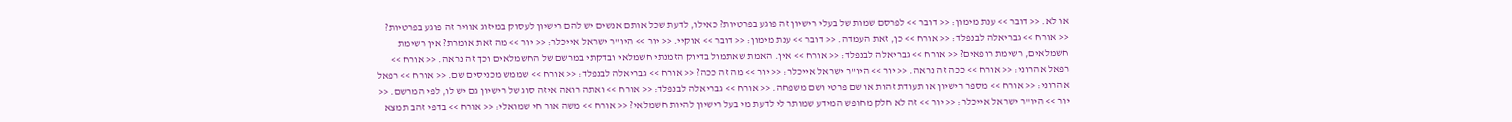או לא. << דובר >> ענת מימון: << דובר >> לפרסם שמות של בעלי רישיון זה פוגע בפרטיות? כאילו, לדעת שכל אותם אנשים יש להם רישיון לעסוק במיזוג אוויר זה פוגע בפרטיות? << אורח >> גבריאלה לבנפלד: << אורח >> כן, זאת העמדה. << דובר >> ענת מימון: << דובר >> אוקיי. << יור >> היו"ר ישראל אייכלר: << יור >> מה זאת אומרת? אין רשימת חשמלאים, רשימת רופאים? << אורח >> גבריאלה לבנפלד: << אורח >> אין. האמת שאתמול בדיוק הזמנתי חשמלאי ובדקתי במרשם של החשמלאים וכך זה נראה. << אורח >> רפאל אהרוני: << אורח >> ככה זה נראה. << יור >> היו"ר ישראל אייכלר: << יור >> מה זה ככה? << אורח >> גבריאלה לבנפלד: << אורח >> שממש מכניסים שם. << אורח >> רפאל אהרוני: << אורח >> מספר רישיון או תעודת זהות או שם פרטי ושם משפחה. << אורח >> גבריאלה לבנפלד: << אורח >> ואתה רואה איזה סוג של רישיון גם יש לו, לפי המרשם. << יור >> היו"ר ישראל אייכלר: << יור >> זה לא חלק מחופש המידע שמותר לי לדעת מי בעל רישיון להיות חשמלאי? << אורח >> משה אור חי שמואלי: << אורח >> בדפי זהב תמצא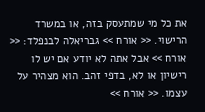את כל מי שמתעסק בזה, או במשרד הרישוי. << אורח >> גבריאלה לבנפלד: << אורח >> אבל אתה לא יודע אם יש לו רישיון או לא, בדפי זהב. הוא מצהיר על עצמו. << אורח >>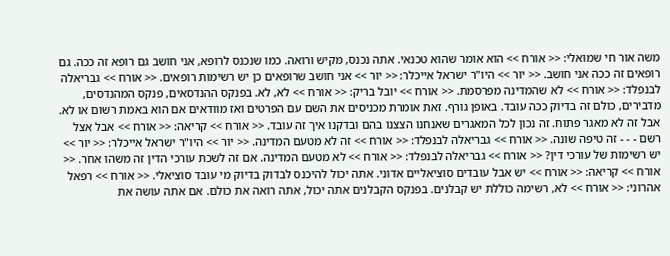משה אור חי שמואלי: << אורח >> הוא אומר שהוא טכנאי. אתה נכנס, מקיש ורואה. כמו שנכנס לרופא, אני חושב גם רופא זה ככה. גם רופאים זה ככה אני חושב. << יור >> היו"ר ישראל אייכלר: << יור >> אני חושב שרופאים כן יש רשימות רופאים. << אורח >> גבריאלה לבנפלד: << אורח >> לא שהמדינה מפרסמת. << אורח >> יובל בריק: << אורח >> לא, לא. בפנקס ההנדסאים, פנקס המהנדסים, מדבירים, כולם זה בדיוק ככה עובד. באופן גורף. זאת אומרת מכניסים את השם עם הפרטים ואז מוודאים אם הוא באמת רשום או לא. אבל זה לא מאגר פתוח. זה נכון לכל המאגרים שאנחנו הצצנו בהם ובדקנו איך זה עובד. << אורח >> קריאה: << אורח >> אבל אצל רשם - - - זה טיפה שונה. << אורח >> גבריאלה לבנפלד: << אורח >> זה לא מטעם המדינה. << יור >> היו"ר ישראל אייכלר: << יור >> יש רשימות של עורכי דין? << אורח >> גבריאלה לבנפלד: << אורח >> לא מטעם המדינה. אם זה לשכת עורכי הדין זה משהו אחר. << אורח >> קריאה: << אורח >> יש אבל עובדים סוציאליים אדוני. אתה יכול להיכנס לבדוק בדיוק מי עובד סוציאלי. << אורח >> רפאל אהרוני: << אורח >> לא, רשימה כוללת יש קבלנים. בפנקס הקבלנים אתה יכול, אתה רואה את כולם. אם אתה עושה את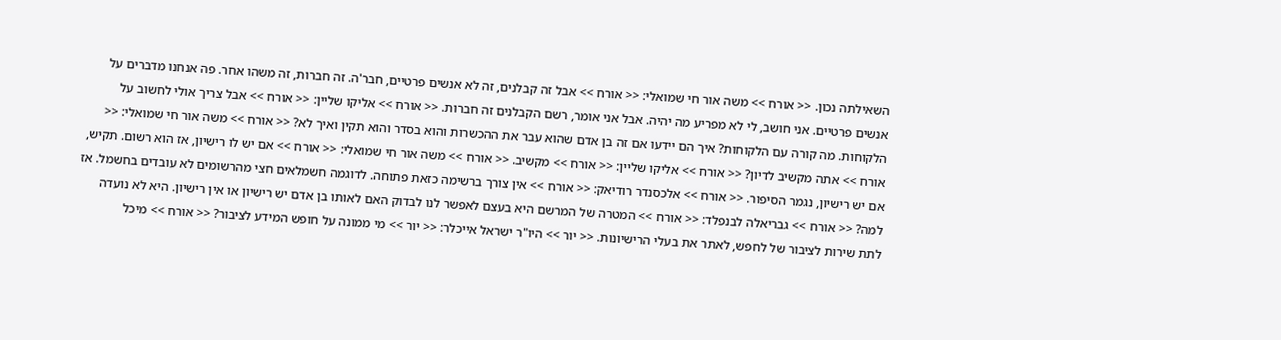השאילתה נכון. << אורח >> משה אור חי שמואלי: << אורח >> אבל זה קבלנים, זה לא אנשים פרטיים, חבר'ה. זה חברות, זה משהו אחר. פה אנחנו מדברים על אנשים פרטיים. אני חושב, לי לא מפריע מה יהיה. אבל אני אומר, רשם הקבלנים זה חברות. << אורח >> אליקו שליין: << אורח >> אבל צריך אולי לחשוב על הלקוחות. מה קורה עם הלקוחות? איך הם יידעו אם זה בן אדם שהוא עבר את ההכשרות והוא בסדר והוא תקין ואיך לא? << אורח >> משה אור חי שמואלי: << אורח >> אתה מקשיב לדיון? << אורח >> אליקו שליין: << אורח >> מקשיב. << אורח >> משה אור חי שמואלי: << אורח >> אם יש לו רישיון, אז הוא רשום. תקיש, אם יש רישיון, נגמר הסיפור. << אורח >> אלכסנדר רודיאק: << אורח >> אין צורך ברשימה כזאת פתוחה. לדוגמה חשמלאים חצי מהרשומים לא עובדים בחשמל. אז למה? << אורח >> גבריאלה לבנפלד: << אורח >> המטרה של המרשם היא בעצם לאפשר לנו לבדוק האם לאותו בן אדם יש רישיון או אין רישיון. היא לא נועדה לתת שירות לציבור של לחפש, לאתר את בעלי הרישיונות. << יור >> היו"ר ישראל אייכלר: << יור >> מי ממונה על חופש המידע לציבור? << אורח >> מיכל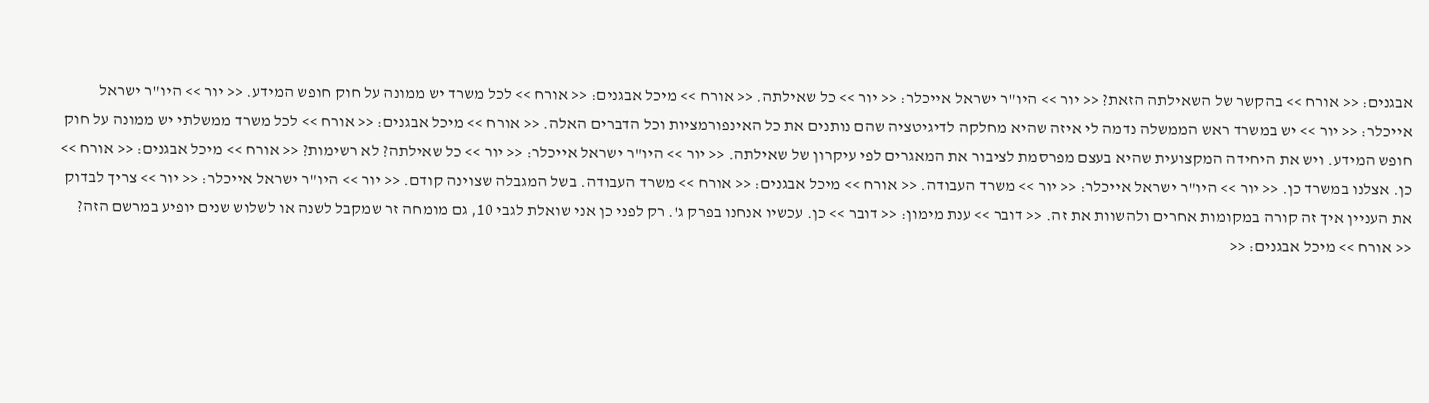אבגנים: << אורח >> בהקשר של השאילתה הזאת? << יור >> היו"ר ישראל אייכלר: << יור >> כל שאילתה. << אורח >> מיכל אבגנים: << אורח >> לכל משרד יש ממונה על חוק חופש המידע. << יור >> היו"ר ישראל אייכלר: << יור >> יש במשרד ראש הממשלה נדמה לי איזה שהיא מחלקה לדיגיטציה שהם נותנים את כל האינפורמציות וכל הדברים האלה. << אורח >> מיכל אבגנים: << אורח >> לכל משרד ממשלתי יש ממונה על חוק חופש המידע. ויש את היחידה המקצועית שהיא בעצם מפרסמת לציבור את המאגרים לפי עיקרון של שאילתה. << יור >> היו"ר ישראל אייכלר: << יור >> כל שאילתה? לא רשימות? << אורח >> מיכל אבגנים: << אורח >> כן. אצלנו במשרד כן. << יור >> היו"ר ישראל אייכלר: << יור >> משרד העבודה. << אורח >> מיכל אבגנים: << אורח >> משרד העבודה. בשל המגבלה שצוינה קודם. << יור >> היו"ר ישראל אייכלר: << יור >> צריך לבדוק את העניין איך זה קורה במקומות אחרים ולהשוות את זה. << דובר >> ענת מימון: << דובר >> כן. עכשיו אנחנו בפרק ג'. רק לפני כן אני שואלת לגבי 10, גם מומחה זר שמקבל לשנה או לשלוש שנים יופיע במרשם הזה? << אורח >> מיכל אבגנים: <<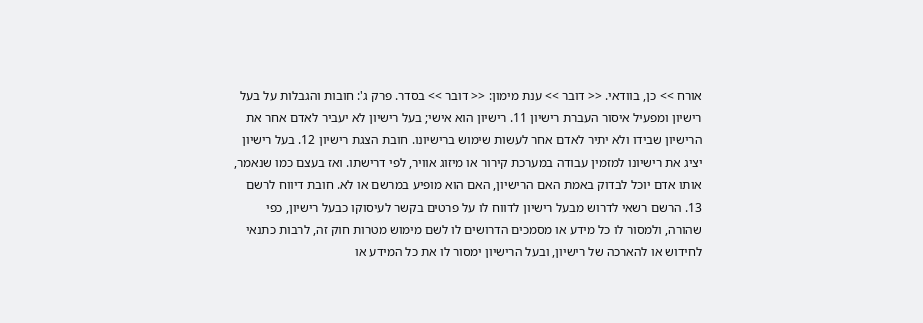אורח >> כן, בוודאי. << דובר >> ענת מימון: << דובר >> בסדר. פרק ג': חובות והגבלות על בעל רישיון ומפעיל איסור העברת רישיון 11. רישיון הוא אישי; בעל רישיון לא יעביר לאדם אחר את הרישיון שבידו ולא יתיר לאדם אחר לעשות שימוש ברישיונו. חובת הצגת רישיון 12. בעל רישיון יציג את רישיונו למזמין עבודה במערכת קירור או מיזוג אוויר, לפי דרישתו. ואז בעצם כמו שנאמר, אותו אדם יוכל לבדוק באמת האם הרישיון, האם הוא מופיע במרשם או לא. חובת דיווח לרשם 13. הרשם רשאי לדרוש מבעל רישיון לדווח לו על פרטים בקשר לעיסוקו כבעל רישיון, כפי שהורה, ולמסור לו כל מידע או מסמכים הדרושים לו לשם מימוש מטרות חוק זה, לרבות כתנאי לחידוש או להארכה של רישיון, ובעל הרישיון ימסור לו את כל המידע או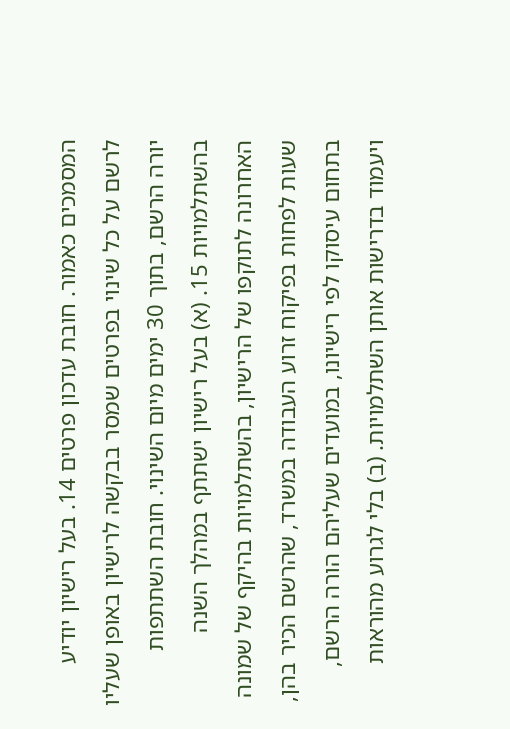המסמכים כאמור. חובת עדכון פרטים 14. בעל רישיון יודיע לרשם על כל שינוי בפרטים שמסר בבקשה לרישיון באופן שעליו יורה הרשם, בתוך 30 ימים מיום השינוי. חובת השתתפות בהשתלמויות 15. (א) בעל רישיון ישתתף במהלך השנה האחרונה לתוקפו של הרישיון, בהשתלמויות בהיקף של שמונה שעות לפחות בפיקוח זרוע העבודה במשרד, שהרשם הכיר בהן, בתחום עיסוקו לפי רישיונו, במועדים שעליהם הורה הרשם, ויעמוד בדרישות אותן השתלמויות. (ב) בלי לגרוע מהוראות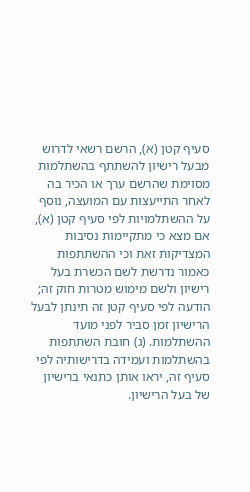סעיף קטן (א), הרשם רשאי לדרוש מבעל רישיון להשתתף בהשתלמות מסוימת שהרשם ערך או הכיר בה לאחר התייעצות עם המועצה, נוסף על ההשתלמויות לפי סעיף קטן (א), אם מצא כי מתקיימות נסיבות המצדיקות זאת וכי ההשתתפות כאמור נדרשת לשם הכשרת בעל רישיון ולשם מימוש מטרות חוק זה; הודעה לפי סעיף קטן זה תינתן לבעל הרישיון זמן סביר לפני מועד ההשתלמות. (ג) חובת השתתפות בהשתלמות ועמידה בדרישותיה לפי סעיף זה, יראו אותן כתנאי ברישיון של בעל הרישיון.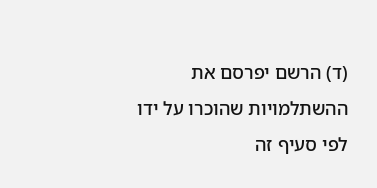(ד) הרשם יפרסם את ההשתלמויות שהוכרו על ידו לפי סעיף זה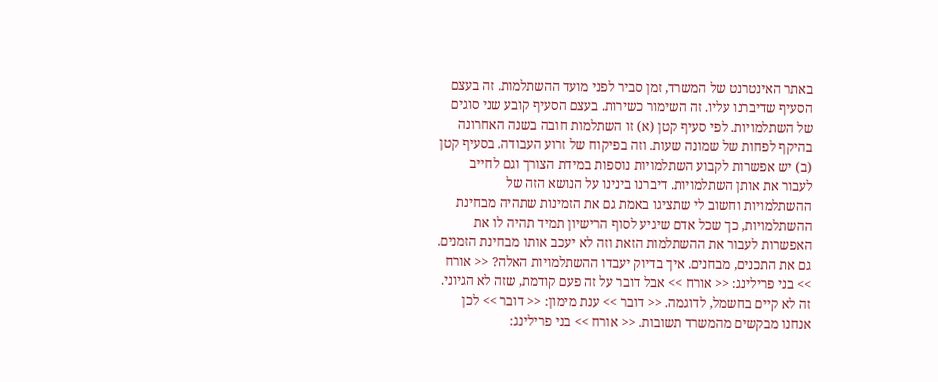באתר האינטרנט של המשרד, זמן סביר לפני מועד ההשתלמות. זה בעצם הסעיף שדיברנו עליו. זה השימור כשירות. בעצם הסעיף קובע שני סוגים של השתלמויות. לפי סעיף קטן (א) זו השתלמות חובה בשנה האחרונה בהיקף לפחות של שמונה שעות. וזה בפיקוח של זרוע העבודה. בסעיף קטן (ב) יש אפשרות לקבוע השתלמויות נוספות במידת הצורך וגם לחייב לעבור את אותן השתלמויות. דיברנו בינינו על הנושא הזה של ההשתלמויות וחשוב לי שתציגו באמת גם את הזמינות שתהיה מבחינת ההשתלמויות, כך שכל אדם שיגיע לסוף הרישיון תמיד תהיה לו את האפשרות לעבור את ההשתלמות הזאת וזה לא יעכב אותו מבחינת הזמנים. גם את התכנים, מבחנים. איך בדיוק יעבדו ההשתלמויות האלה? << אורח >> בני פרילינג: << אורח >> אבל דובר על זה פעם קודמת, שזה לא הגיוני. זה לא קיים בחשמל, לדוגמה. << דובר >> ענת מימון: << דובר >> לכן אנחנו מבקשים מהמשרד תשובות. << אורח >> בני פרילינג: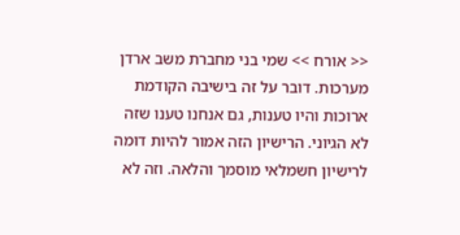<< אורח >> שמי בני מחברת משב ארדן מערכות. דובר על זה בישיבה הקודמת ארוכות והיו טענות, גם אנחנו טענו שזה לא הגיוני. הרישיון הזה אמור להיות דומה לרישיון חשמלאי מוסמך והלאה. וזה לא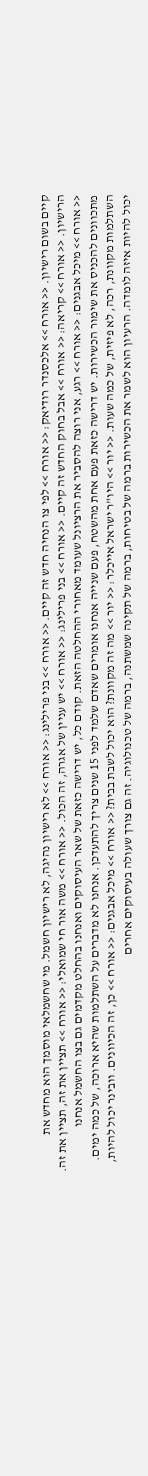קיים בשום רישיון. << אורח >> אלכסנדר רודיאק: << אורח >> לפי צו הנחיה חדש זה קיים. << אורח >> בני פרילינג: << אורח >> לא רישיון נהיגה, לא רישיון חשמל. מי שחשמלאי מוסמך הוא מחדש את הרישיון. << אורח >> קריאה: << אורח >> אבל בחוק החדש זה קיים. << אורח >> בני פרילינג: << אורח >> יש עניין של אגרה, זה הכול. << אורח >> משה אור חי שמואלי: << אורח >> תציין את זה, תציין את זה. << אורח >> מיכל אבגנים: << אורח >> רגע, אני רוצה להסביר את הרציונל שעומד מאחורי ההחלטה הזאת. קודם כל, יש דרישה כזאת של שאר העיסוקים ואנחנו בהחלט מקדמים גם בצו החשמל אנחנו מתכוונים להכניס את שימור הכשירות. יש דרישה כזאת פעם אחת מהשטח, פעם שנייה אנחנו אומרים שאדם שלמד לפני 15 שנים צריך להתעדכן. אנחנו לא מדברים על השתלמות שהיא ארוכה, של כמה ימים. השתלמות מקוונת, רכה, לא פיזית, של כמה שעות. << יור >> היו"ר ישראל אייכלר: << יור >> מה זה מקוונת? הוא יכול לשבת בבית? << אורח >> מיכל אבגנים: << אורח >> כן, זה הכיוונים. וובינר יכול להיות, יכול להיות איזה לומדה. הרעיון הוא לשמר את הכשירות ברמה של בטיחות, ברמה של תקינה שמשתנה, ברמה של טכנולוגיה. זה גם צורך שעולה בעיסוקים אחרים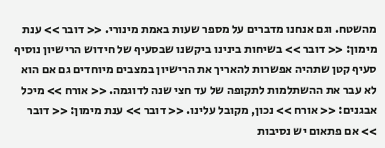מהשטח. וגם אנחנו מדברים על מספר שעות באמת מינורי. << דובר >> ענת מימון: << דובר >> בשיחות בינינו ביקשנו שבסעיף של חידוש הרישיון נוסיף סעיף קטן שתהיה אפשרות להאריך את הרישיון במצבים מיוחדים גם אם הוא לא עבר את ההשתלמות לתקופה של עד חצי שנה לדוגמה. << אורח >> מיכל אבגנים: << אורח >> נכון, מקובל עלינו. << דובר >> ענת מימון: << דובר >> אם פתאום יש נסיבות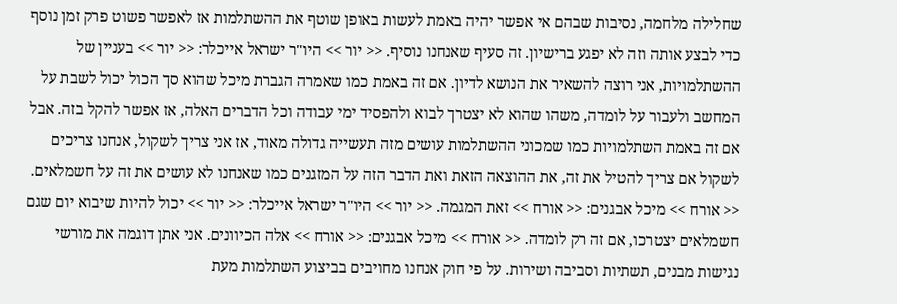שחלילה מלחמה, נסיבות שבהם אי אפשר יהיה באמת לעשות באופן שוטף את ההשתלמות אז לאפשר פשוט פרק זמן נוסף כדי לבצע אותה וזה לא יפגע ברישיון. זה סעיף שאנחנו נוסיף. << יור >> היו"ר ישראל אייכלר: << יור >> בעניין של ההשתלמויות, אני רוצה להשאיר את הנושא לדיון. אם זה באמת כמו שאמרה הגברת מיכל שהוא סך הכול יכול לשבת על המחשב ולעבור על לומדה, משהו שהוא לא יצטרך לבוא ולהפסיד ימי עבודה וכל הדברים האלה, אז אפשר להקל בזה. אבל אם זה באמת השתלמויות כמו שמכוני ההשתלמות עושים מזה תעשייה גדולה מאוד, אז אני צריך לשקול, אנחנו צריכים לשקול אם צריך להטיל את זה, את ההוצאה הזאת ואת הדבר הזה על המזגנים כמו שאנחנו לא עושים את זה על חשמלאים. << אורח >> מיכל אבגנים: << אורח >> זאת המגמה. << יור >> היו"ר ישראל אייכלר: << יור >> יכול להיות שיבוא יום שגם חשמלאים יצטרכו, אם זה רק לומדה. << אורח >> מיכל אבגנים: << אורח >> אלה הכיוונים. אני אתן דוגמה את מורשי נגישות מבנים, תשתיות וסביבה ושירות. על פי חוק אנחנו מחויבים בביצוע השתלמות מעת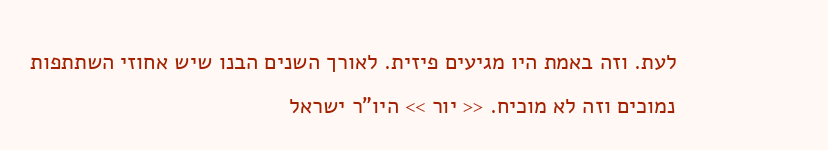לעת. וזה באמת היו מגיעים פיזית. לאורך השנים הבנו שיש אחוזי השתתפות נמוכים וזה לא מוכיח. << יור >> היו"ר ישראל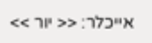אייכלר: << יור >>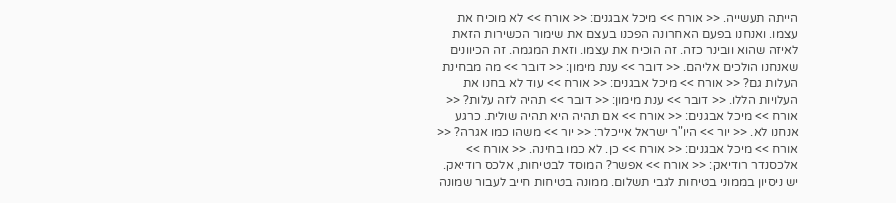הייתה תעשייה. << אורח >> מיכל אבגנים: << אורח >> לא מוכיח את עצמו. ואנחנו בפעם האחרונה הפכנו בעצם את שימור הכשירות הזאת לאיזה שהוא וובינר כזה. זה הוכיח את עצמו. וזאת המגמה. זה הכיוונים שאנחנו הולכים אליהם. << דובר >> ענת מימון: << דובר >> מה מבחינת העלות גם? << אורח >> מיכל אבגנים: << אורח >> עוד לא בחנו את העלויות הללו. << דובר >> ענת מימון: << דובר >> תהיה לזה עלות? << אורח >> מיכל אבגנים: << אורח >> אם תהיה היא תהיה שולית. כרגע אנחנו לא. << יור >> היו"ר ישראל אייכלר: << יור >> משהו כמו אגרה? << אורח >> מיכל אבגנים: << אורח >> כן. לא כמו בחינה. << אורח >> אלכסנדר רודיאק: << אורח >> אפשר? המוסד לבטיחות, אלכס רודיאק. יש ניסיון בממוני בטיחות לגבי תשלום. ממונה בטיחות חייב לעבור שמונה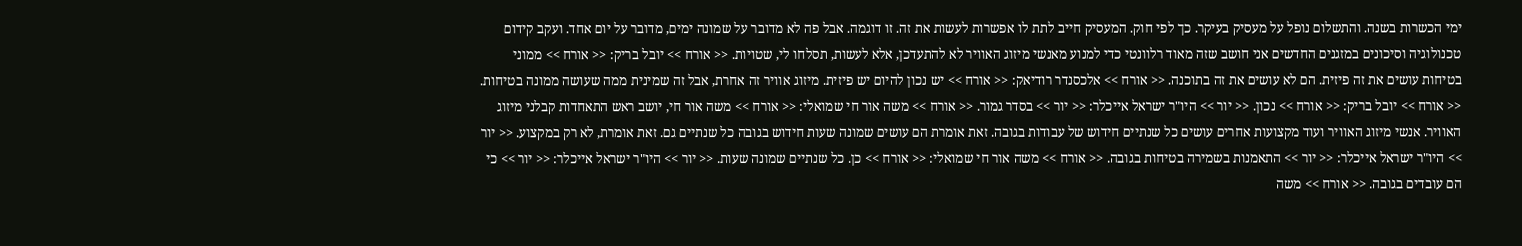ימי הכשרות בשנה. והתשלום נופל על מעסיק בעיקר. כך לפי חוק. המעסיק חייב לתת לו אפשרות לעשות את זה. זו דוגמה. אבל פה לא מדובר על שמונה ימים, מדובר על יום אחד. ועקב קידום טכנולוגיה וסיכונים במזגנים החדשים אני חושב שזה מאוד רלוונטי כדי למנוע מאנשי מיזוג האוויר לא להתעדכן, אלא לעשות, תסלחו לי, שטויות. << אורח >> יובל בריק: << אורח >> ממוני בטיחות עושים את זה פיזית. הם לא עושים את זה בתוכנה. << אורח >> אלכסנדר רודיאק: << אורח >> יש נכון להיום יש פיזית. מיזוג אוויר זה אחרת, אבל זה שמינית ממה שעושה ממונה בטיחות. << אורח >> יובל בריק: << אורח >> נכון. << יור >> היו"ר ישראל אייכלר: << יור >> בסדר גמור. << אורח >> משה אור חי שמואלי: << אורח >> משה אור חי, יושב ראש התאחדות קבלני מיזוג האוויר. אנשי מיזוג האוויר ועוד מקצועות אחרים עושים כל שנתיים חידוש של עבודות בגובה. זאת אומרת הם עושים שמונה שעות חידוש בגובה כל שנתיים גם. זאת אומרת, לא רק במקצוע. << יור >> היו"ר ישראל אייכלר: << יור >> התאמנות בשמירה בטיחות בגובה. << אורח >> משה אור חי שמואלי: << אורח >> כן. כל שנתיים שמונה שעות. << יור >> היו"ר ישראל אייכלר: << יור >> כי הם עובדים בגובה. << אורח >> משה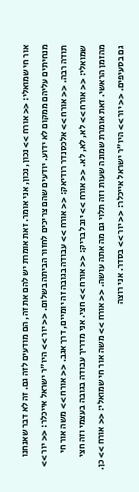אור חי שמואלי: << אורח >> נכון, נכון, אני אומר. זאת אומרת יש להם את זה, הם מודעים לזה גם. זה לא דבר שאנחנו מנחיתים עליהם ממקום לא ידוע. יודעים שהם צריכים לחזור הביתה בשלום. << יור >> היו"ר ישראל אייכלר: << יור >> תודה רבה. << אורח >> אלכסנדר רודיאק: << אורח >> עבודה בגובה זה יומיים, דרך אגב. << אורח >> משה אור חי שמואלי: << אורח >> לא, לא, לא. << אורח >> יובל בריק: << אורח >> חצי. אני מדריך עבודה בגובה בעצמי וזה חצי מהזמן הראשי. זאת אומרת שמונה שעות וזה תלוי גם מה אתה עושה. << אורח >> משה אור חי שמואלי: << אורח >> כן. גם בסעיפים. << יור >> היו"ר ישראל אייכלר: << יור >> בסדר. אני רוצה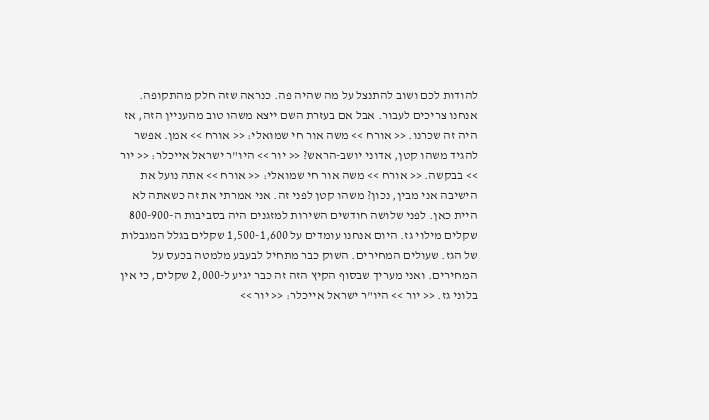להודות לכם ושוב להתנצל על מה שהיה פה. כנראה שזה חלק מהתקופה. אנחנו צריכים לעבור. אבל אם בעזרת השם ייצא משהו טוב מהעניין הזה, אז היה זה שכרנו. << אורח >> משה אור חי שמואלי: << אורח >> אמן. אפשר להגיד משהו קטן, אדוני יושב-הראש? << יור >> היו"ר ישראל אייכלר: << יור >> בבקשה. << אורח >> משה אור חי שמואלי: << אורח >> אתה נועל את הישיבה אני מבין, נכון? משהו קטן לפני זה. אני אמרתי את זה כשאתה לא היית כאן. לפני שלושה חודשים השירות למזגנים היה בסביבות ה-800-900 שקלים מילוי גז. היום אנחנו עומדים על 1,500-1,600 שקלים בגלל המגבלות של הגז. שעולים המחירים. השוק כבר מתחיל לבעבע מלמטה בכעס על המחירים. ואני מעריך שבסוף הקיץ הזה זה כבר יגיע ל-2,000 שקלים, כי אין בלוני גז. << יור >> היו"ר ישראל אייכלר: << יור >>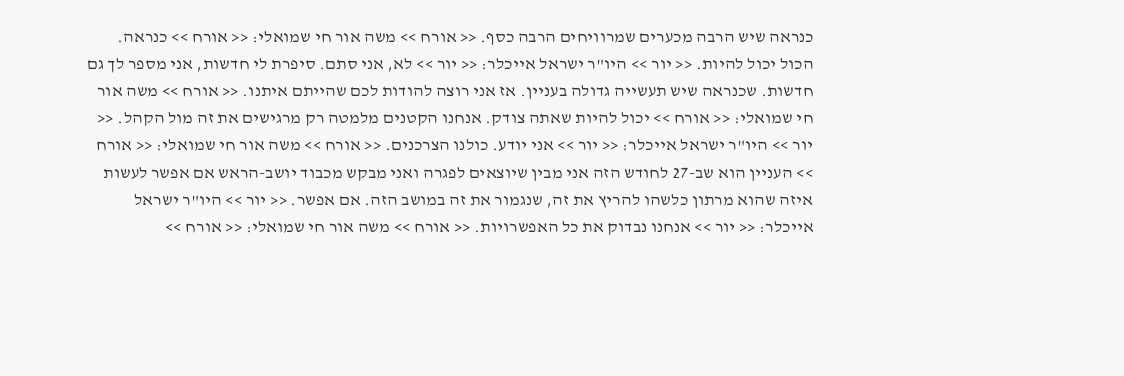כנראה שיש הרבה מכערים שמרוויחים הרבה כסף. << אורח >> משה אור חי שמואלי: << אורח >> כנראה. הכול יכול להיות. << יור >> היו"ר ישראל אייכלר: << יור >> לא, אני סתם. סיפרת לי חדשות, אני מספר לך גם חדשות. שכנראה שיש תעשייה גדולה בעניין. אז אני רוצה להודות לכם שהייתם איתנו. << אורח >> משה אור חי שמואלי: << אורח >> יכול להיות שאתה צודק. אנחנו הקטנים מלמטה רק מרגישים את זה מול הקהל. << יור >> היו"ר ישראל אייכלר: << יור >> אני יודע. כולנו הצרכנים. << אורח >> משה אור חי שמואלי: << אורח >> העניין הוא שב-27 לחודש הזה אני מבין שיוצאים לפגרה ואני מבקש מכבוד יושב-הראש אם אפשר לעשות איזה שהוא מרתון כלשהו להריץ את זה, שנגמור את זה במושב הזה. אם אפשר. << יור >> היו"ר ישראל אייכלר: << יור >> אנחנו נבדוק את כל האפשרויות. << אורח >> משה אור חי שמואלי: << אורח >>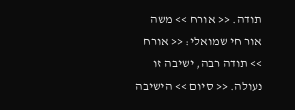תודה. << אורח >> משה אור חי שמואלי: << אורח >> תודה רבה, ישיבה זו נעולה. << סיום >> הישיבה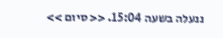ננעלה בשעה 15:04. << סיום >>